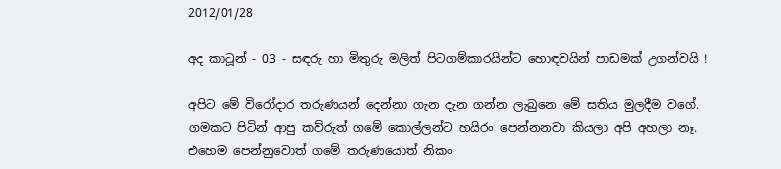2012/01/28

අද කාටූන් - 03 - සඳරු හා මිතුරු මලිත් පිටගම්කාරයින්ට හොඳවයින් පාඩමක් උගන්වයි !

අපිට මේ විරෝදාර තරුණයන් දෙන්නා ගැන දැන ගන්න ලැබුනෙ මේ සතිය මුලදීම වගේ. ගමකට පිටින් ආපු කව්රුත් ගමේ කොල්ලන්ට හයිරං පෙන්නනවා කියලා අපි අහලා නෑ. එහෙම පෙන්නුවොත් ගමේ තරුණයොත් නිකං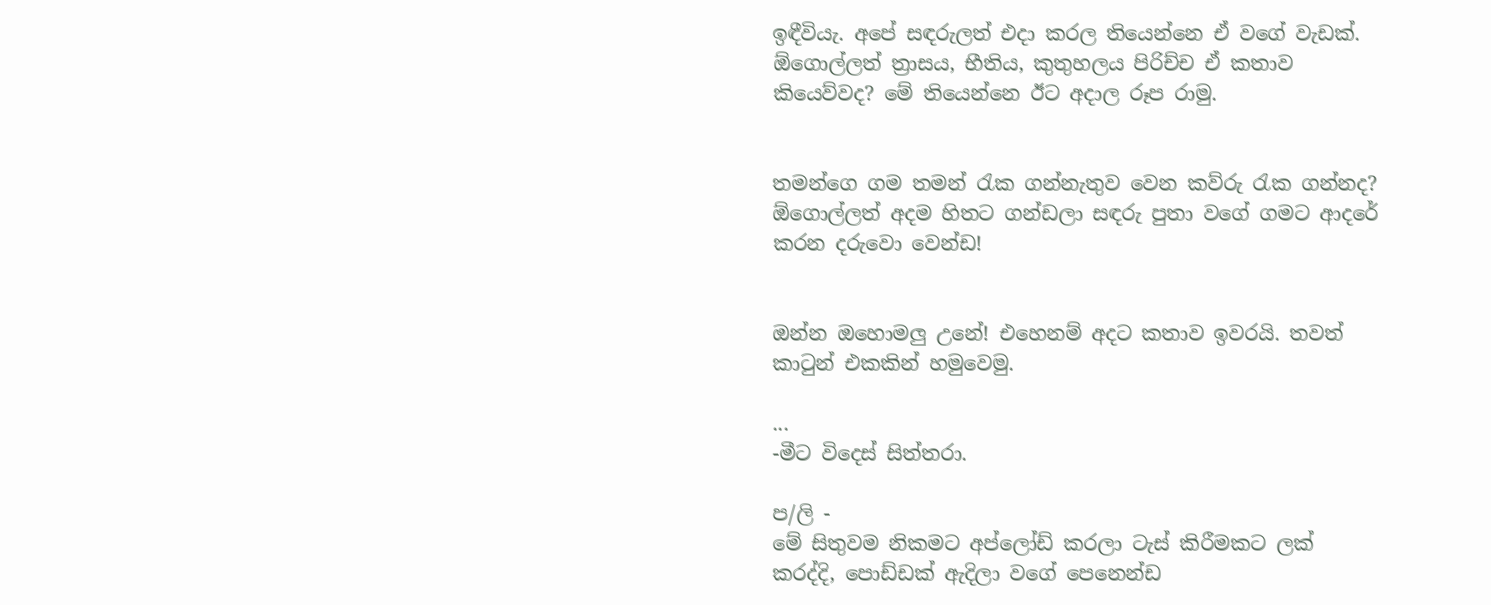ඉඳීවියැ. අපේ සඳරුලත් එදා කරල තියෙන්නෙ ඒ වගේ වැඩක්. ඕගොල්ලත් ත්‍රාසය, භීතිය, කුතුහලය පිරිච්ච ඒ කතාව කියෙව්වද? මේ තියෙන්නෙ ඊට අදාල රූප රාමු.


තමන්ගෙ ගම තමන් රැක ගන්නැතුව වෙන කව්රු රැක ගන්නද? ඕගොල්ලත් අදම හිතට ගන්ඩලා සඳරු පුතා වගේ ගමට ආදරේ කරන දරුවො වෙන්ඩ!


ඔන්න ඔහොමලු උනේ! එහෙනම් අදට කතාව ඉවරයි. තවත් කාටුන් එකකින් හමුවෙමු.

...
-මීට විදෙස් සිත්තරා.

ප/ලි -
මේ සිතුවම නිකමට අප්ලෝඩ් කරලා ටැස් කිරීමකට ලක් කරද්දි, පොඩ්ඩක් ඇදිලා වගේ පෙනෙන්ඩ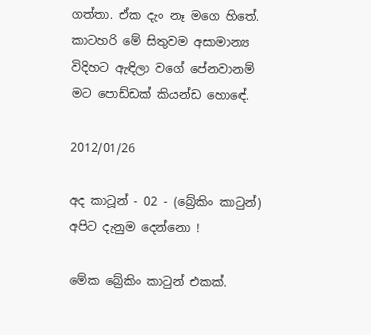ගත්තා. ඒක දැං නෑ මගෙ හිතේ. කාටහරි මේ සිතුවම අසාමාන්‍ය විදිහට ඇඳිලා වගේ පේනවානම් මට පොඩ්ඩක් කියන්ඩ හොඳේ.

2012/01/26

අද කාටූන් - 02 - (බ්‍රේකිං කාටුන්) අපිට දැනුම දෙන්නො !

මේක බ්‍රේකිං කාටුන් එකක්.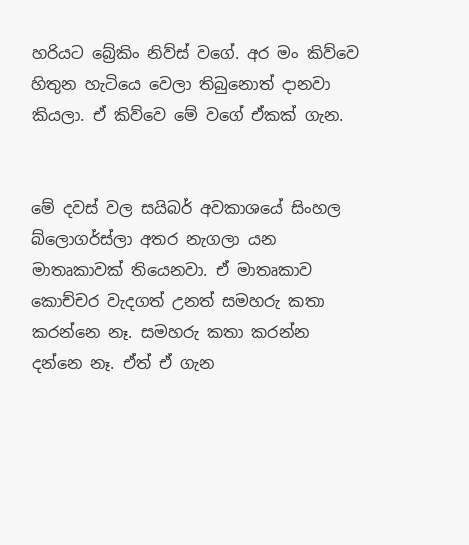හරියට බ්‍රේකිං නිව්ස් වගේ. අර මං කිව්වෙ හිතුන හැටියෙ වෙලා තිබුනොත් දානවා කියලා. ඒ කිව්වෙ මේ වගේ ඒකක් ගැන.


මේ දවස් වල සයිබර් අවකාශයේ සිංහල බ්ලොගර්ස්ලා අතර නැගලා යන මාතෘකාවක් තියෙනවා. ඒ මාතෘකාව කොච්චර වැදගත් උනත් සමහරු කතා කරන්නෙ නෑ. සමහරු කතා කරන්න දන්නෙ නෑ. ඒත් ඒ ගැන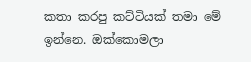කතා කරපු කට්ටියක් තමා මේ ඉන්නෙ. ඔක්කොමලා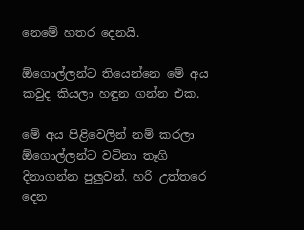නෙමේ හතර දෙනයි.

ඕගොල්ලන්ට තියෙන්නෙ මේ අය කවුද කියලා හඳුන ගන්න එක.

මේ අය පිළිවෙලින් නම් කරලා ඕගොල්ලන්ට වටිනා තෑගි දිනාගන්න පුලුවන්. හරි උත්තරෙ දෙන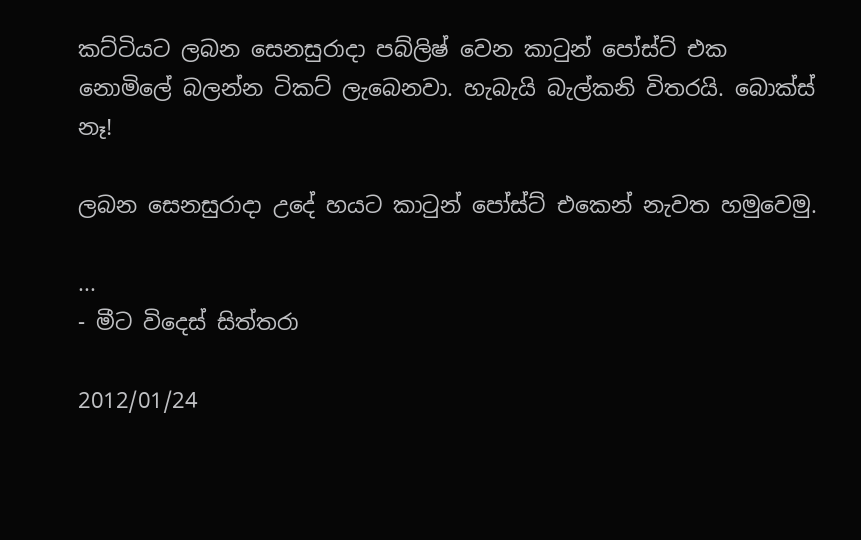කට්ටියට ලබන සෙනසුරාදා පබ්ලිෂ් වෙන කාටුන් පෝස්ට් එක නොමිලේ බලන්න ටිකට් ලැබෙනවා. හැබැයි බැල්කනි විතරයි. බොක්ස් නෑ!

ලබන සෙනසුරාදා උදේ හයට කාටුන් පෝස්ට් එකෙන් නැවත හමුවෙමු.

...
- මීට විදෙස් සිත්තරා

2012/01/24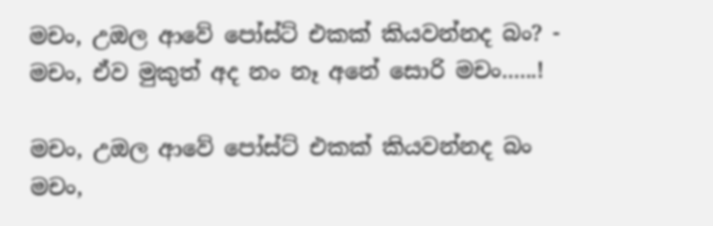මචං, උඔල ආවේ පෝස්ට් එකක් කියවන්නද බං? - මචං, ඒව මුකුත් අද නං නෑ අනේ සොරි මචං......!

මචං, උඔල ආවේ පෝස්ට් එකක් කියවන්නද බං
මචං,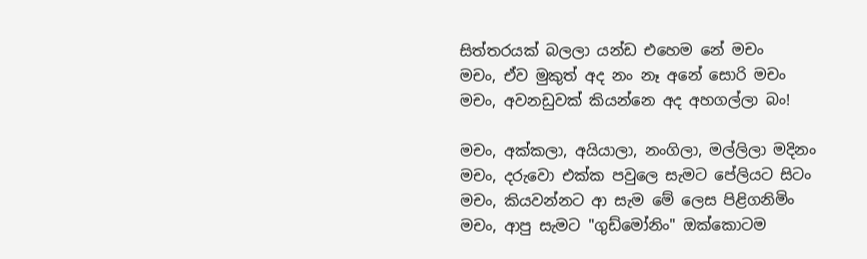සිත්තරයක් බලලා යන්ඩ එහෙම නේ මචං
මචං, ඒව මුකුත් අද නං නෑ අනේ සොරි මචං
මචං, අවනඩුවක් කියන්නෙ අද අහගල්ලා බං!

මචං, අක්කලා, අයියාලා, නංගිලා, මල්ලිලා මදිනං
මචං, දරුවො එක්ක පවුලෙ සැමට පේලියට සිටං
මචං, කියවන්නට ආ සැම මේ ලෙස පිළිගනිමිං
මචං, ආපු සැමට "ගුඩ්මෝනිං" ඔක්කොටම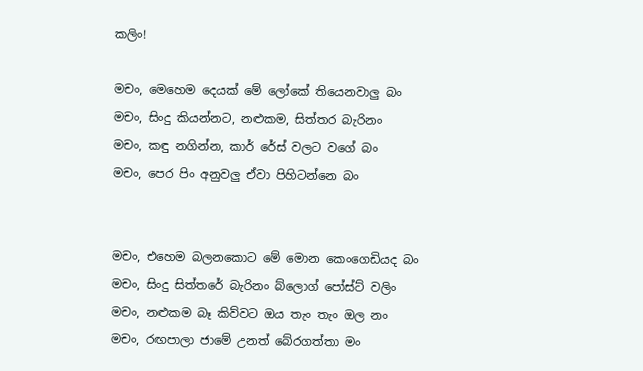කලිං!

මචං, මෙහෙම දෙයක් මේ ලෝකේ තියෙනවාලු බං
මචං, සිංදු කියන්නට, නළුකම, සිත්තර බැරිනං
මචං, කඳු නගින්න, කාර් රේස් වලට වගේ බං
මචං, පෙර පිං අනුවලු ඒවා පිහිටන්නෙ බං


මචං, එහෙම බලනකොට මේ මොන කෙංගෙඩියද බං
මචං, සිංදු සිත්තරේ බැරිනං බ්ලොග් පෝස්ට් වලිං
මචං, නළුකම බෑ කිව්වට ඔය තැං තැං ඔල නං
මචං, රඟපාලා ජාමේ උනත් බේරගත්තා මං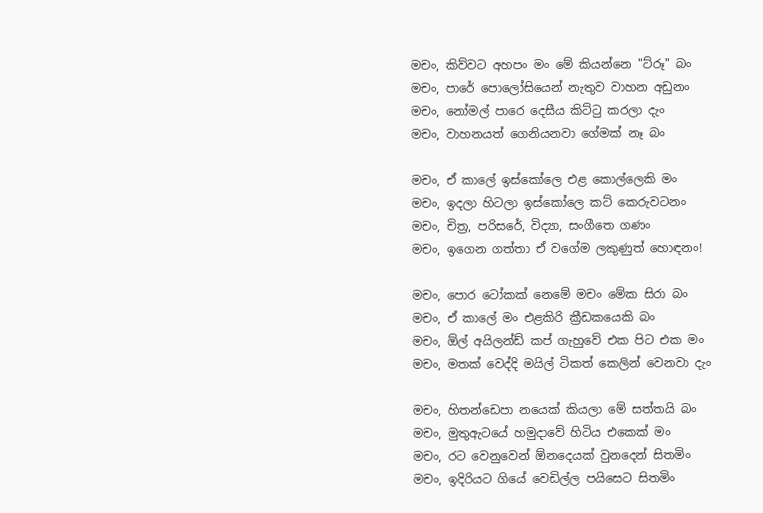මචං, කිව්වට අහපං මං මේ කියන්නෙ "ට්රූ" බං
මචං, පාරේ පොලෝසියෙන් නැතුව වාහන අඩුනං
මචං, නෝමල් පාරෙ දෙසීය කිට්ටු කරලා දැං
මචං, වාහනයත් ගෙනියනවා ගේමක් නෑ බං

මචං, ඒ කාලේ ඉස්කෝලෙ එළ කොල්ලෙකි මං
මචං, ඉදලා හිටලා ඉස්කෝලෙ කට් කෙරුවටනං
මචං, චිත්‍ර, පරිසරේ, විද්‍යා, සංගීතෙ ගණං
මචං, ඉගෙන ගත්තා ඒ වගේම ලකුණුත් හොඳනං!

මචං, පොර ටෝකක් නෙමේ මචං මේක සිරා බං
මචං, ඒ කාලේ මං එළකිරි ක්‍රීඩකයෙකි බං
මචං, ඕල් අයිලන්ඩ් කප් ගැහුවේ එක පිට එක මං
මචං, මතක් වෙද්දි මයිල් ටිකත් කෙලින් වෙනවා දැං

මචං, හිතන්ඩෙපා නයෙක් කියලා මේ සත්තයි බං
මචං, මුතුඇටයේ හමුදාවේ හිටිය එකෙක් මං
මචං, රට වෙනුවෙන් ඕනදෙයක් වුනදෙන් සිතමිං
මචං, ඉදිරියට ගියේ වෙඩිල්ල පයිසෙට සිතමිං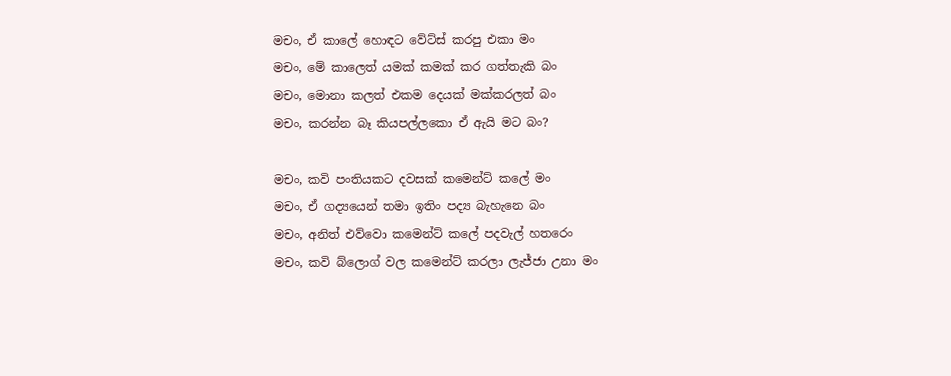මචං, ඒ කාලේ හොඳට වේට්ස් කරපු එකා මං
මචං, මේ කාලෙත් යමක් කමක් කර ගත්තැකි බං
මචං, මොනා කලත් එකම දෙයක් මක්කරලත් බං
මචං, කරන්න බෑ කියපල්ලකො ඒ ඇයි මට බං?

මචං, කවි පංතියකට දවසක් කමෙන්ට් කලේ මං
මචං, ඒ ගද්‍යයෙන් තමා ඉතිං පද්‍ය බැහැනෙ බං
මචං, අනිත් එව්වො කමෙන්ට් කලේ පදවැල් හතරෙං
මචං, කවි බ්ලොග් වල කමෙන්ට් කරලා ලැජ්ජා උනා මං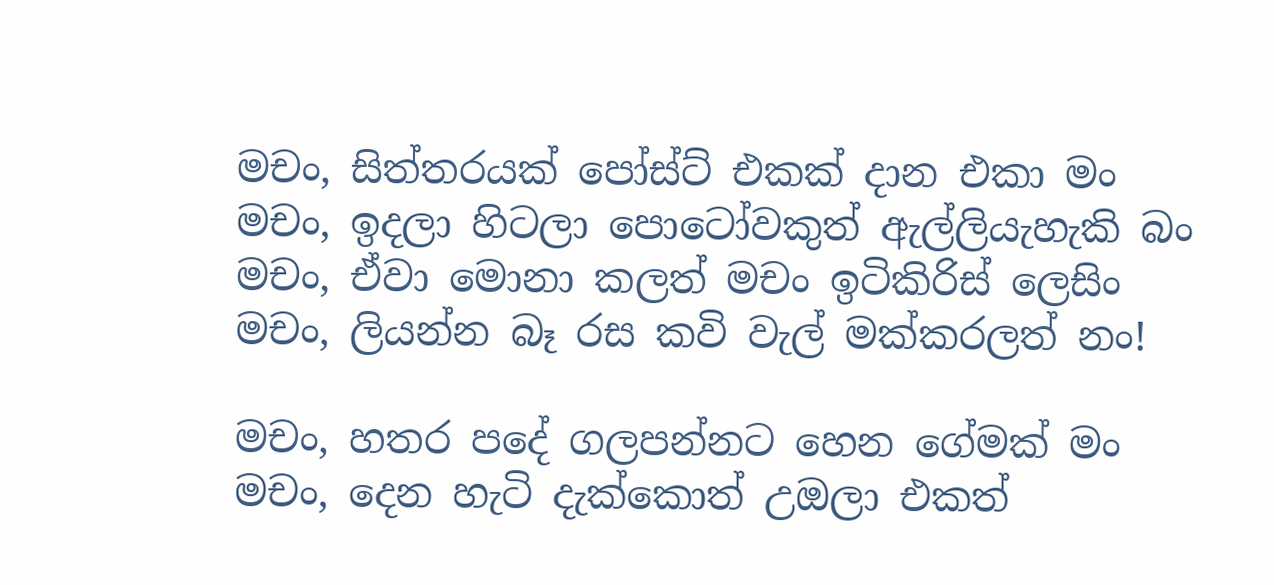මචං, සිත්තරයක් පෝස්ට් එකක් දාන එකා මං
මචං, ඉදලා හිටලා පොටෝවකුත් ඇල්ලියැහැකි බං
මචං, ඒවා මොනා කලත් මචං ඉටිකිරිස් ලෙසිං
මචං, ලියන්න බෑ රස කවි වැල් මක්කරලත් නං!

මචං, හතර පදේ ගලපන්නට හෙන ගේමක් මං
මචං, දෙන හැටි දැක්කොත් උඔලා එකත්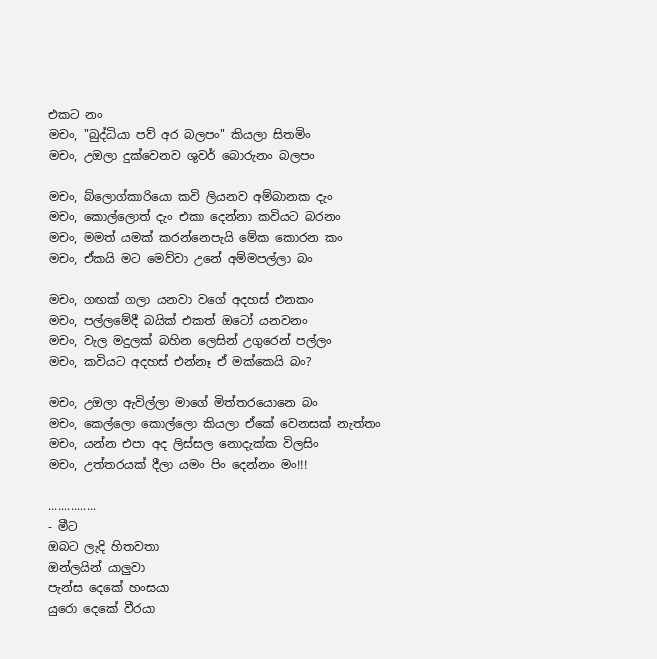එකට නං
මචං, "බුද්ධියා පව් අර බලපං" කියලා සිතමිං
මචං, උඔලා දුක්වෙනව ශුවර් බොරුනං බලපං

මචං, බ්ලොග්කාරියො කවි ලියනව අම්බානක දැං
මචං, කොල්ලොත් දැං එකා දෙන්නා කවියට බරනං
මචං, මමත් යමක් කරන්නෙපැයි මේක කොරන කං
මචං, ඒකයි මට මෙව්වා උනේ අම්මපල්ලා බං

මචං, ගඟක් ගලා යනවා වගේ අදහස් එනකං
මචං, පල්ලමේදී බයික් එකත් ඔටෝ යනවනං
මචං, වැල මදුලක් බහින ලෙසින් උගුරෙන් පල්ලං
මචං, කවියට අදහස් එන්නෑ ඒ මක්කෙයි බං?

මචං, උඔලා ඇවිල්ලා මාගේ මිත්තරයොනෙ බං
මචං, කෙල්ලො කොල්ලො කියලා ඒකේ වෙනසක් නැත්තං
මචං, යන්න එපා අද ලිස්සල නොදැක්ක විලසිං
මචං, උත්තරයක් දීලා යමං පිං දෙන්නං මං!!!

...............
- මීට
ඔබට ලැදි හිතවතා
ඔන්ලයින් යාලුවා
පැන්ස දෙකේ හංසයා
යුරො දෙකේ වීරයා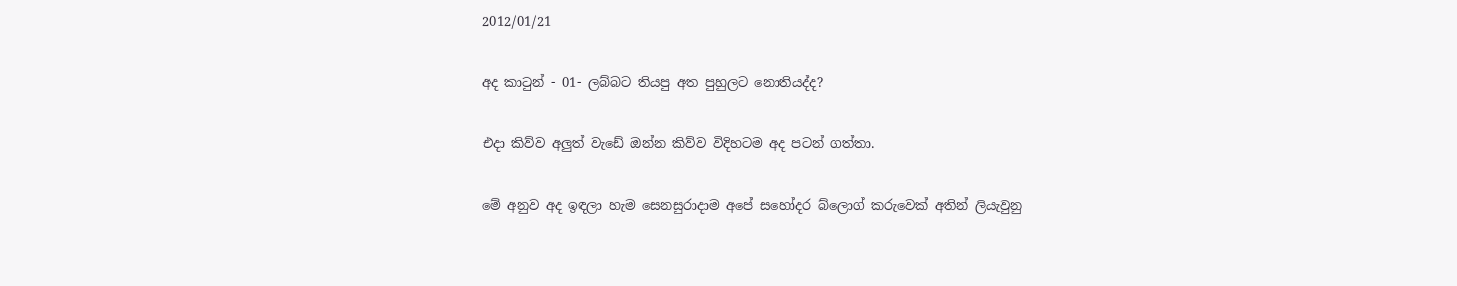2012/01/21

අද කාටුන් - 01- ලබ්බට තියපු අත පුහුලට නොතියද්ද?

එදා කිව්ව අලුත් වැඩේ ඔන්න කිව්ව විදිහටම අද පටන් ගත්තා.

මේ අනුව අද ඉඳලා හැම සෙනසුරාදාම අපේ සහෝදර බ්ලොග් කරුවෙක් අතින් ලියැවුනු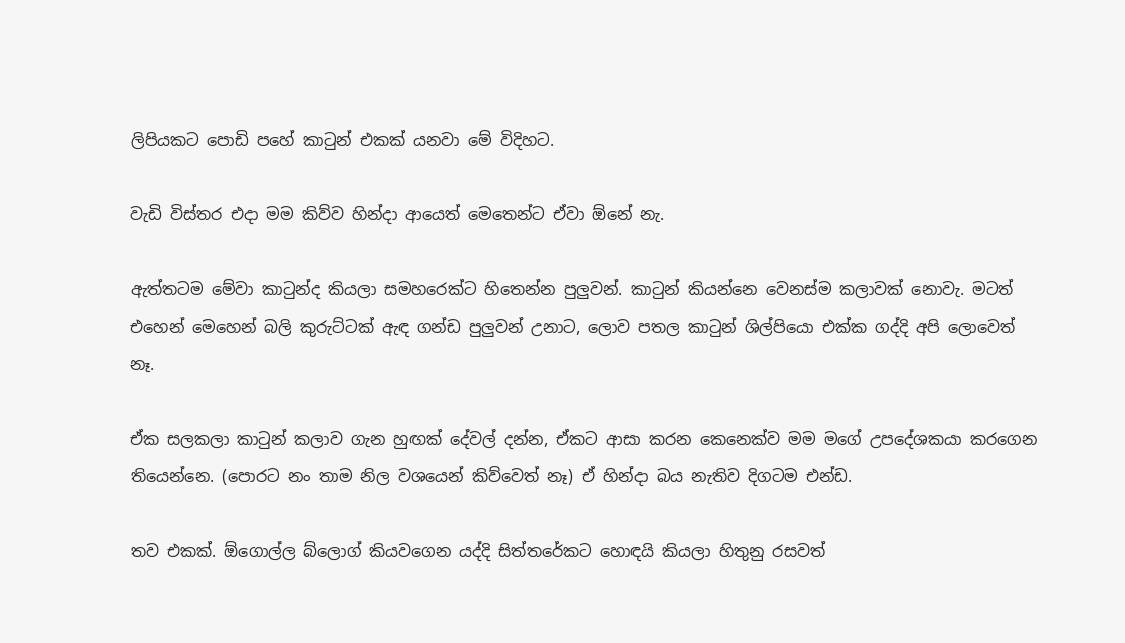ලිපියකට පොඩි පහේ කාටුන් එකක් යනවා මේ විදිහට.

වැඩි විස්තර එදා මම කිව්ව හින්දා ආයෙත් මෙතෙන්ට ඒවා ඕනේ නැ.

ඇත්තටම මේවා කාටුන්ද කියලා සමහරෙක්ට හිතෙන්න පුලුවන්. කාටුන් කියන්නෙ වෙනස්ම කලාවක් නොවැ. මටත් එහෙන් මෙහෙන් බලි කුරුට්ටක් ඇඳ ගන්ඩ පුලුවන් උනාට, ලොව පතල කාටුන් ශිල්පියො එක්ක ගද්දි අපි ලොවෙත් නෑ.

ඒක සලකලා කාටුන් කලාව ගැන හුඟක් දේවල් දන්න, ඒකට ආසා කරන කෙනෙක්ව මම මගේ උපදේශකයා කරගෙන තියෙන්නෙ. (පොරට නං තාම නිල වශයෙන් කිව්වෙත් නෑ) ඒ හින්දා බය නැතිව දිගටම එන්ඩ.

තව එකක්. ඕගොල්ල බ්ලොග් කියවගෙන යද්දි සිත්තරේකට හොඳයි කියලා හිතුනු රසවත්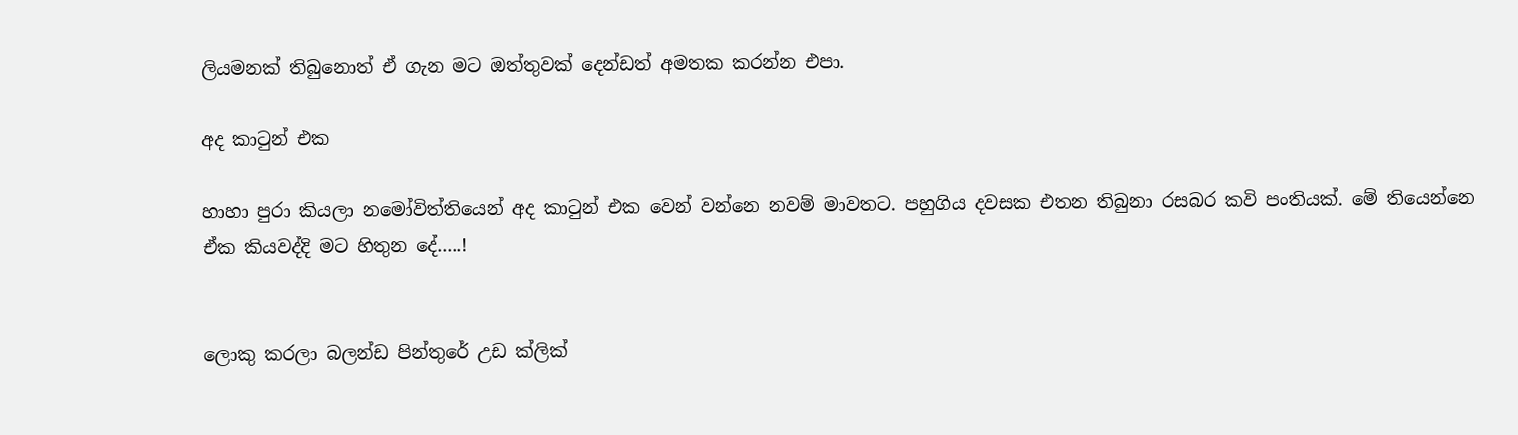ලියමනක් තිබුනොත් ඒ ගැන මට ඔත්තුවක් දෙන්ඩත් අමතක කරන්න එපා.

අද කාටුන් එක

හාහා පුරා කියලා නමෝවිත්තියෙන් අද කාටුන් එක වෙන් වන්නෙ නවම් මාවතට. පහුගිය දවසක එතන තිබුනා රසබර කවි පංතියක්. මේ තියෙන්නෙ ඒක කියවද්දි මට හිතුන දේ.....!


ලොකු කරලා බලන්ඩ පින්තුරේ උඩ ක්ලික්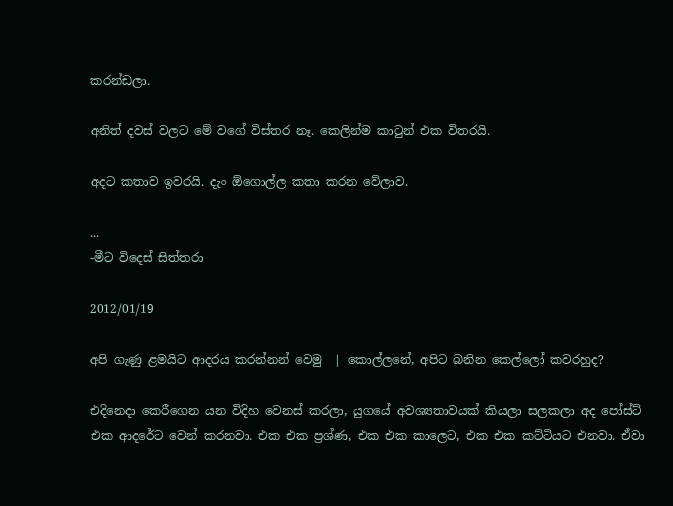කරන්ඩලා.

අනිත් දවස් වලට මේ වගේ විස්තර නෑ. කෙලින්ම කාටුන් එක විතරයි.

අදට කතාව ඉවරයි. දැං ඕගොල්ල කතා කරන වේලාව.

...
-මීට විදෙස් සිත්තරා

2012/01/19

අපි ගැණු ළමයිට ආදරය කරන්නන් වෙමු  | කොල්ලනේ, අපිට බනින කෙල්ලෝ කවරහුද?

එදිනෙදා කෙරීගෙන යන විදිහ වෙනස් කරලා, යුගයේ අවශ්‍යතාවයක් කියලා සලකලා අද පෝස්ට් එක ආදරේට වෙන් කරනවා. එක එක ප්‍රශ්ණ, එක එක කාලෙට, එක එක කට්ටියට එනවා. ඒවා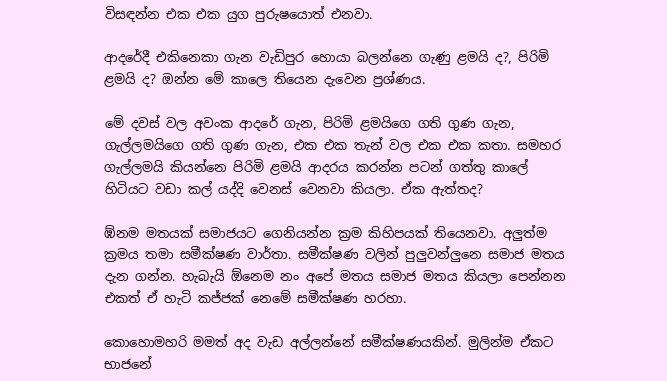විසඳන්න එක එක යුග පුරුෂයොත් එනවා.

ආදරේදී එකිනෙකා ගැන වැඩිපුර හොයා බලන්නෙ ගැණු ළමයි ද?, පිරිමි ළමයි ද? ඔන්න මේ කාලෙ තියෙන දැවෙන ප්‍රශ්ණය.

මේ දවස් වල අවංක ආදරේ ගැන, පිරිමි ළමයිගෙ ගති ගුණ ගැන, ගැල්ලමයිගෙ ගති ගුණ ගැන, එක එක තැන් වල එක එක කතා. සමහර ගැල්ලමයි කියන්නෙ පිරිමි ළමයි ආදරය කරන්න පටන් ගත්තු කාලේ හිටියට වඩා කල් යද්දි වෙනස් වෙනවා කියලා. ඒක ඇත්තද?

ඹ්නම මතයක් සමාජයට ගෙනියන්න ක්‍රම කිහිපයක් තියෙනවා. අලුත්ම ක්‍රමය තමා සමීක්ෂණ වාර්තා. සමීක්ෂණ වලින් පුලුවන්ලුනෙ සමාජ මතය දැන ගන්න. හැබැයි ඕනෙම නං අපේ මතය සමාජ මතය කියලා පෙන්නන එකත් ඒ හැටි කජ්ජක් නෙමේ සමීක්ෂණ හරහා.

කොහොමහරි මමත් අද වැඩ අල්ලන්නේ සමීක්ෂණයකින්. මුලින්ම ඒකට භාජනේ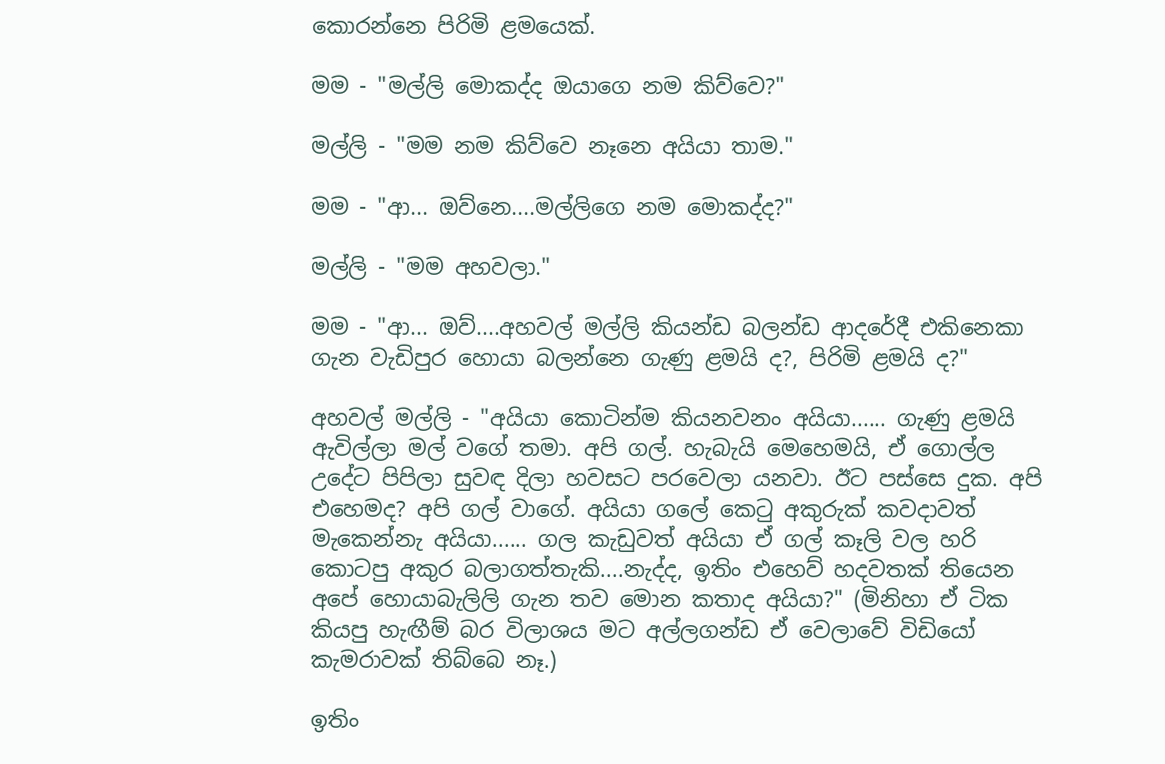කොරන්නෙ පිරිමි ළමයෙක්.

මම - "මල්ලි මොකද්ද ඔයාගෙ නම කිව්වෙ?"

මල්ලි - "මම නම කිව්වෙ නෑනෙ අයියා තාම."

මම - "ආ... ඔව්නෙ....මල්ලිගෙ නම ‍මොකද්ද?"

මල්ලි - "මම අහවලා."

මම - "ආ... ඔව්....අහවල් මල්ලි කියන්ඩ බලන්ඩ ආදරේදී එකිනෙකා ගැන වැඩිපුර හොයා බලන්නෙ ගැණු ළමයි ද?, පිරිමි ළමයි ද?"

අහවල් මල්ලි - "අයියා කොටින්ම කියනවනං අයියා...... ගැණු ළමයි ඇවිල්ලා මල් වගේ තමා. අපි ගල්. හැබැයි මෙහෙමයි, ඒ ගොල්ල උදේට පිපිලා සුවඳ දිලා හවසට පරවෙලා යනවා. ඊට පස්සෙ දුක. අපි එහෙමද? අපි ගල් වාගේ. අයියා ගලේ කෙටු අකුරුක් කවදාවත් මැකෙන්නැ අයියා...... ගල කැඩුවත් අයියා ඒ ගල් කෑලි වල හරි කොටපු අකුර බලාගත්තැකි....නැද්ද, ඉතිං එහෙව් හදවතක් තියෙන අපේ හොයාබැලිලි ගැන තව මොන කතාද අයියා?" (මිනිහා ඒ ටික කියපු හැඟීම් බර විලාශය මට අල්ලගන්ඩ ඒ වෙලාවේ විඩියෝ කැමරාවක් තිබ්බෙ නෑ.)

ඉතිං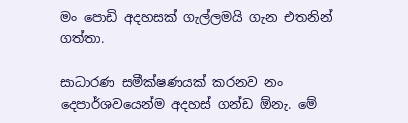මං පොඩි අදහසක් ගැල්ලමයි ගැන එතනින් ගත්තා.

සාධාරණ සමීක්ෂණයක් කරනව නං දෙපාර්ශවයෙන්ම අදහස් ගන්ඩ ඕනැ. මේ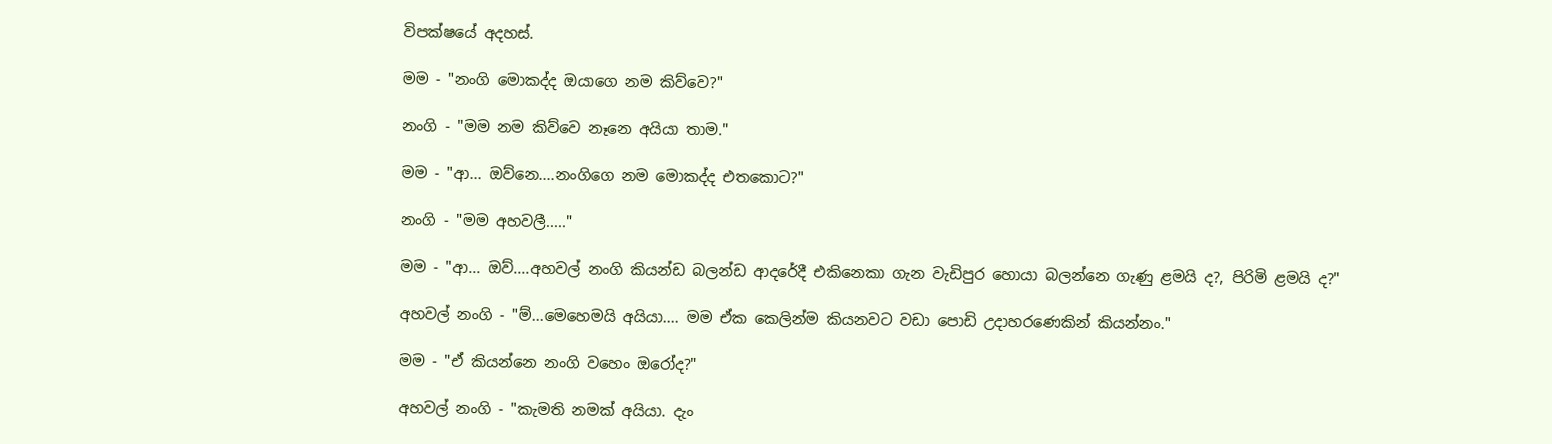විපක්ෂයේ අදහස්.

මම - "නංගි මොකද්ද ඔයාගෙ නම කිව්වෙ?"

නංගි - "මම නම කිව්වෙ නෑනෙ අයියා තාම."

මම - "ආ... ඔව්නෙ....නංගිගෙ නම ‍මොකද්ද එතකොට?"

නංගි - "මම අහවලී....."

මම - "ආ... ඔව්....අහවල් නංගි කියන්ඩ බලන්ඩ ආදරේදී එකිනෙකා ගැන වැඩිපුර හොයා බලන්නෙ ගැණු ළමයි ද?, පිරිමි ළමයි ද?"

අහවල් නංගි - "ම්...මෙහෙමයි අයියා.... මම ඒක කෙලින්ම කියනවට වඩා පොඩි උදාහරණෙකින් කියන්නං."

මම - "ඒ කියන්නෙ නංගි වහෙං ඔරෝද?"

අහවල් නංගි - "කැමති නමක් අයියා. දැං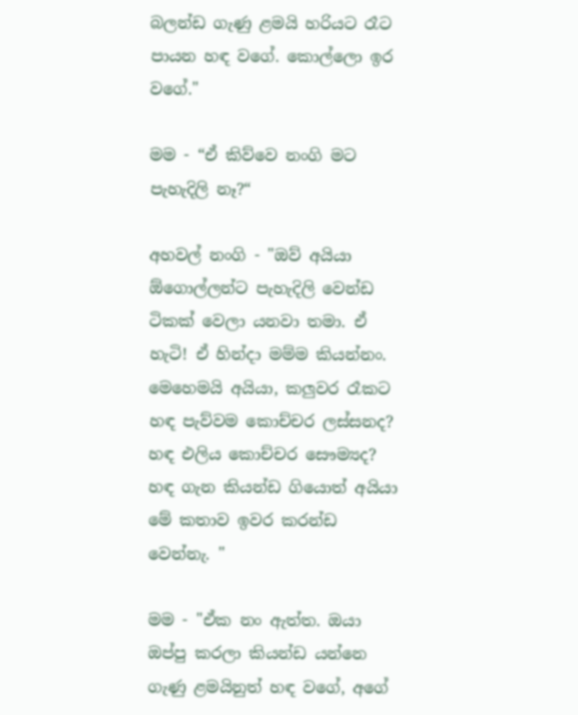බලන්ඩ ගැණු ළමයි හරියට රෑට පායන හඳ වගේ. කොල්ලො ඉර වගේ."

මම - “ඒ කිව්වෙ නංගි මට පැහැදිලි නෑ?“

අහවල් නංගි - "ඔව් අයියා ඕගොල්ලන්ට පැහැදිලි වෙන්ඩ ටිකක් වෙලා යනවා තමා. ඒ හැටි! ඒ හින්දා මම්ම කියන්නං. මෙහෙමයි අයියා, කලුවර රෑකට හඳ පැව්වම කොච්චර ලස්සනද? හඳ එලිය කොච්චර සෞම්‍යද? හඳ ගැන කියන්ඩ ගියොත් අයියා මේ කතාව ඉවර කරන්ඩ වෙන්නැ. "

මම - "ඒක නං ඇත්ත. ඔයා ඔප්පු කරලා කියන්ඩ යන්නෙ ගැණු ළමයිනුත් හඳ වගේ, අගේ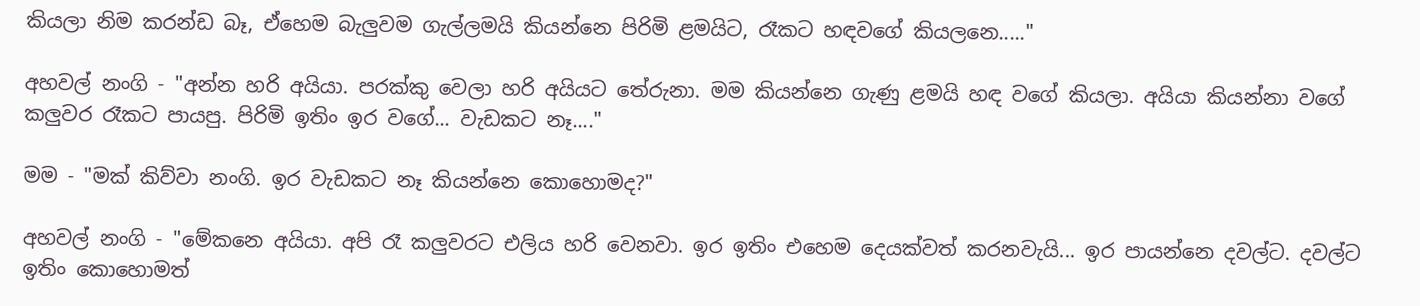කියලා නිම කරන්ඩ බෑ, ඒහෙම බැලුවම ගැල්ලමයි කියන්නෙ පිරිමි ළමයිට, රෑක‍‍ට හඳවගේ කියලනෙ....."

අහවල් නංගි - "අන්න හරි අයියා. පරක්කු වෙලා හරි අයියට තේරුනා. මම කියන්නෙ ගැණු ළමයි හඳ ව‍ගේ කියලා. අයියා කියන්නා වගේ කලුවර රෑකට පායපු. පිරිමි ඉතිං ඉර වගේ... වැඩකට නෑ...."

මම - "මක් කිව්වා නංගි. ඉර වැඩකට නෑ කියන්නෙ කොහොමද?"

අහවල් නංගි - "මේකනෙ අයියා. අපි රෑ කලුවරට එලිය හරි වෙනවා. ඉර ඉතිං එහෙම දෙයක්වත් කරනවැයි... ඉර පායන්නෙ දවල්ට. දවල්ට ඉතිං කොහොමත්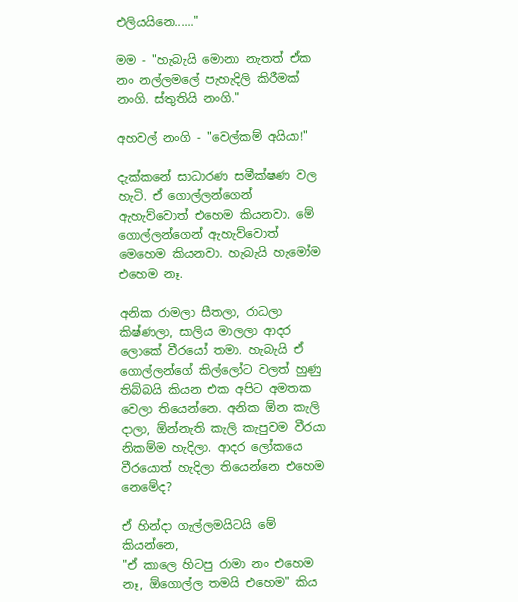එලියයිනෙ......"

මම - "හැබැයි මොනා නැතත් ඒක නං නල්ලම‍ලේ පැහැදිලි කිරීමක් නංගි. ස්තුතියි නංගි."

අහවල් නංගි - "වෙල්කම් අයියා!"

දැක්කනේ සාධාරණ සමීක්ෂණ වල හැටි. ඒ ගොල්ලන්ගෙන් ඇහැව්වොත් එහෙම කියනවා. මේ ගොල්ලන්ගෙන් ඇහැව්වොත් මෙහෙම කියනවා. හැබැයි හැමෝම එහෙම නෑ.

අනික රාමලා සීතලා, රාධලා කිෂ්ණලා, සාලිය මාලලා ආදර ලොකේ වීරයෝ තමා. හැබැයි ඒ ගොල්ලන්ගේ කිල්ලෝට වලත් හුණු තිබ්බයි කියන එක අපිට අමතක වෙලා තියෙන්නෙ. අනික ඕන කැලි දාලා, ඕන්නැති කැලි කැපුවම වීරයා නිකම්ම හැදිලා. ආදර ලෝකයෙ වීරයොත් හැදිලා තියෙන්නෙ එහෙම නෙමේද?

ඒ හින්දා ගැල්ලමයිටයි මේ කියන්නෙ,
"ඒ කාලෙ හිටපු රාමා නං එහෙම නෑ, ඕගොල්ල තමයි එහෙම" කිය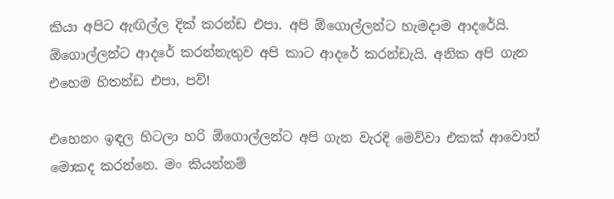කියා අපිට ඇඟිල්ල දික් කරන්ඩ එපා. අපි ඕගොල්ලන්ට හැමදාම ආදරේයි. ඕගොල්ලන්ට ආදරේ කරන්නැතුව අපි කාට ආදරේ කරන්ඩැයි. අනික අපි ගැන එහෙම හිතන්ඩ එපා, පව්!

එහෙනං ඉඳල හිටලා හරි ඕගොල්ලන්ට අපි ගැන වැරදි මෙව්වා එකක් ආවොත් මොකද කරන්නෙ. මං කියන්නම්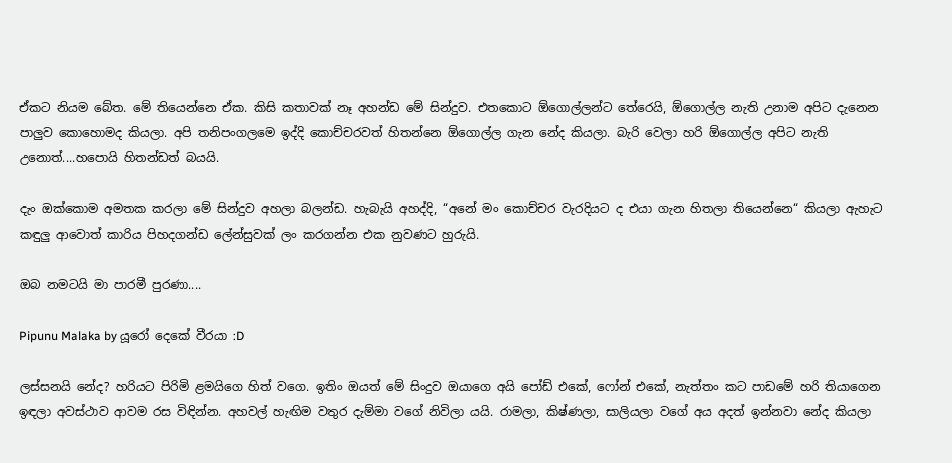ඒකට නියම බේත. මේ තියෙන්නෙ ඒක. කිසි කතාවක් නෑ අහන්ඩ මේ සින්දුව. එතකොට ඕගොල්ලන්ට තේරෙයි, ඕගොල්ල නැති උනාම අපිට දැනෙන පාලුව කොහොමද කියලා. අපි තනිපංගලමෙ ඉද්දි කොච්චරවත් හිතන්නෙ ඕගොල්ල ගැන නේද කියලා. බැරි වෙලා හරි ඕගොල්ල අපිට නැති උනොත්....හපොයි හිතන්ඩත් බයයි.

දැං ඔක්කොම අමතක කරලා මේ සින්දුව අහලා බලන්ඩ. හැබැයි අහද්දි, “අනේ මං කොච්චර වැරදියට ද එයා ගැන හිතලා තියෙන්නෙ“ කියලා ඇහැට කඳුලු ආවොත් කාරිය පිහදගන්ඩ ලේන්සුවක් ලං කරගන්න එක නුවණට හුරුයි.

ඔබ නමටයි මා පාරමී පුරණා....

Pipunu Malaka by යූරෝ දෙකේ වීරයා :D

ලස්සනයි නේද? හරියට පිරිමි ළමයිගෙ හිත් වගෙ. ඉතිං ඔයත් මේ සිංදුව ඔයාගෙ අයි පෝඩ් එකේ, ෆෝන් එකේ, නැත්තං කට පාඩමේ හරි තියාගෙන ඉඳලා අවස්ථාව ආවම රස විඳින්න. අහවල් හැඟිම වතුර දැම්මා වගේ නිවිලා යයි. රාමලා, කිෂ්ණලා, සාලියලා වගේ අය අදත් ඉන්නවා නේද කියලා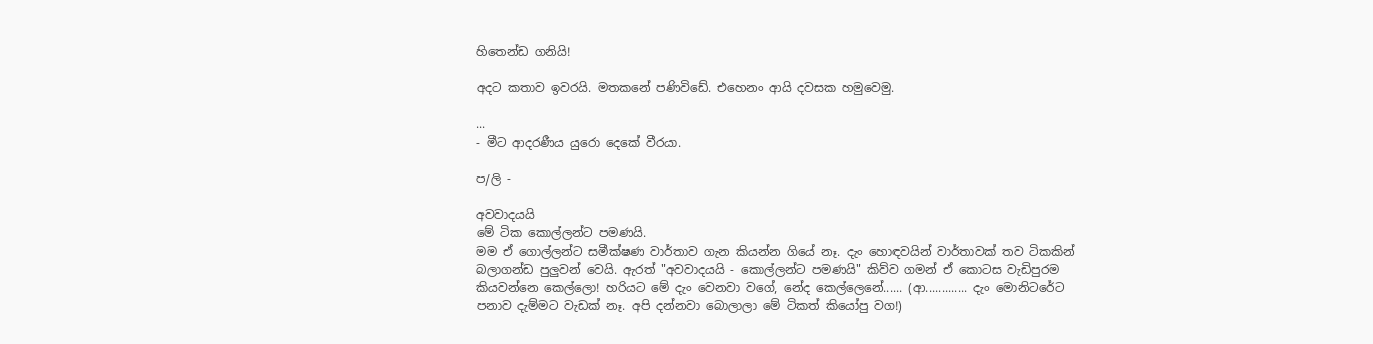හිතෙන්ඩ ගනියි!

අදට කතාව ඉවරයි. මතකනේ පණිවිඩේ. එහෙනං ආයි දවසක හමුවෙමු.

...
- මීට ආදරණීය යුරො දෙකේ වීරයා.

ප/ලි -

අවවාදයයි
මේ ටික කොල්ලන්ට පමණයි.
මම ඒ ගොල්ලන්ට සමීක්ෂණ වාර්තාව ගැන කියන්න ගියේ නෑ. දැං හොඳවයින් වාර්තාවක් තව ටිකකින් බලාගන්ඩ පුලුවන් වෙයි. ඇරත් "අවවාදයයි - කොල්ලන්ට පමණයි" කිව්ව ගමන් ඒ කොටස වැඩිපුරම කියවන්නෙ කෙල්ලො! හරියට මේ දැං වෙනවා වගේ, නේද කෙල්ලෙනේ...... (ආ............. දැං මොනිටරේට පනාව දැම්මට වැඩක් නෑ. අපි දන්නවා බොලාලා මේ ටිකත් කියෝපු වග!)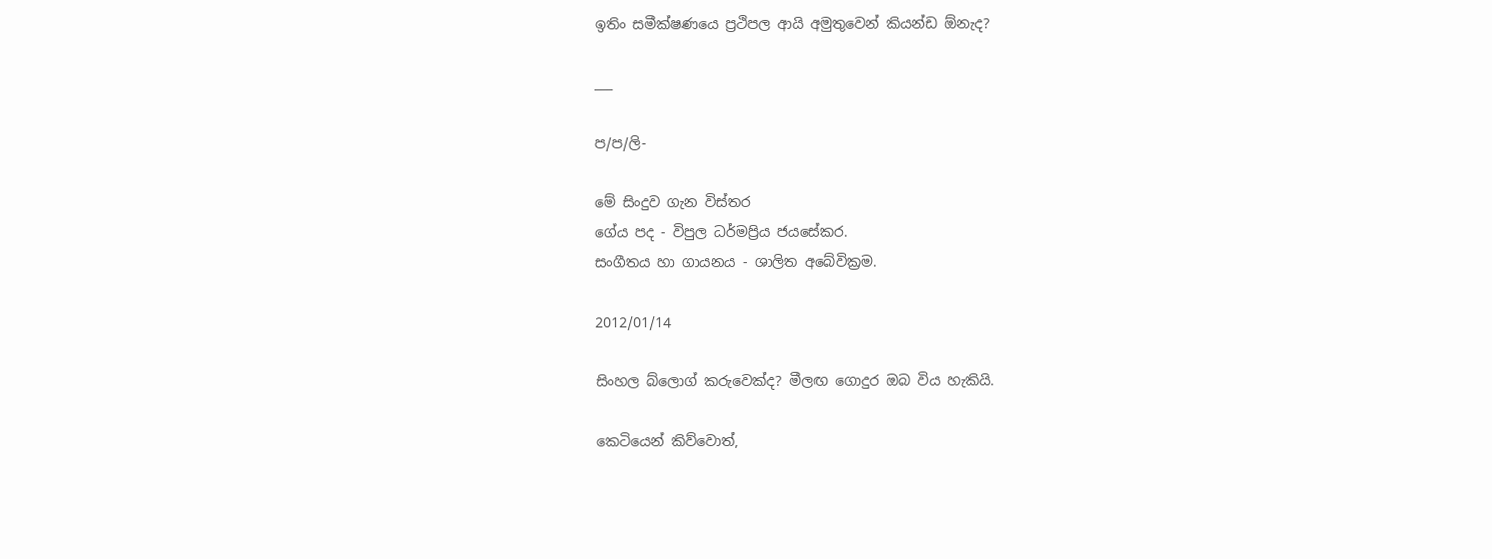ඉතිං සමීක්ෂණයෙ ප්‍රථිපල ආයි අමුතුවෙන් කියන්ඩ ඕනැද?

___

ප/ප/ලි-

මේ සිංදුව ගැන විස්තර
ගේය පද - විපුල ධර්මප්‍රිය ජයසේකර.
සංගීතය හා ගායනය - ශාලිත අබේවික්‍රම.

2012/01/14

සිංහල බ්ලොග් කරුවෙක්ද? මීලඟ ගොදුර ඔබ විය හැකියි.

කෙටියෙන් කිව්වොත්,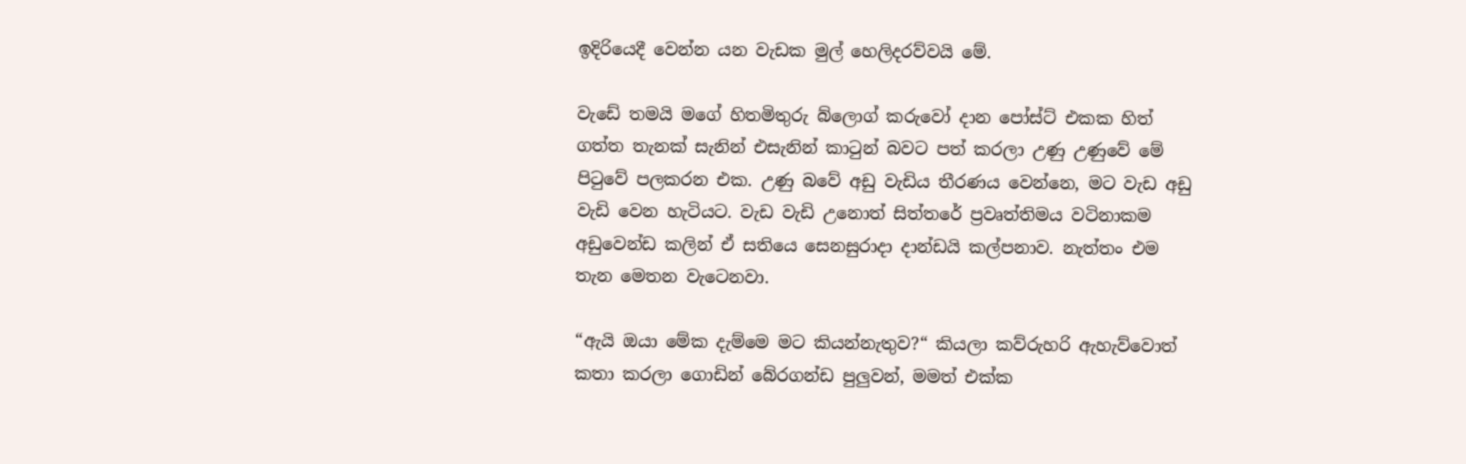ඉදිරියෙදී වෙන්න යන වැඩක මුල් හෙලිදරව්වයි මේ.

වැඩේ තමයි මගේ හිතමිතුරු බ්ලොග් කරුවෝ දාන පෝස්ට් එකක හිත් ගත්ත තැනක් සැනින් එසැනින් කාටුන් බවට පත් කරලා උණු උණුවේ මේ පිටුවේ පලකරන එක. උණු බවේ අඩු වැඩිය තීරණය වෙන්නෙ, මට වැඩ අඩු වැඩි වෙන හැටියට. වැඩ වැඩි උනොත් සිත්තරේ ප්‍රවෘත්තිමය වටිනාකම අඩුවෙන්ඩ කලින් ඒ සතියෙ සෙනසුරාදා දාන්ඩයි කල්පනාව. නැත්තං එම තැන මෙතන වැටෙනවා.

“ඇයි ඔයා මේක දැම්මෙ මට කියන්නැතුව?“ කියලා කව්රුහරි ඇහැව්වොත් කතා කරලා ගොඩින් බේරගන්ඩ පුලුවන්, මමත් එක්ක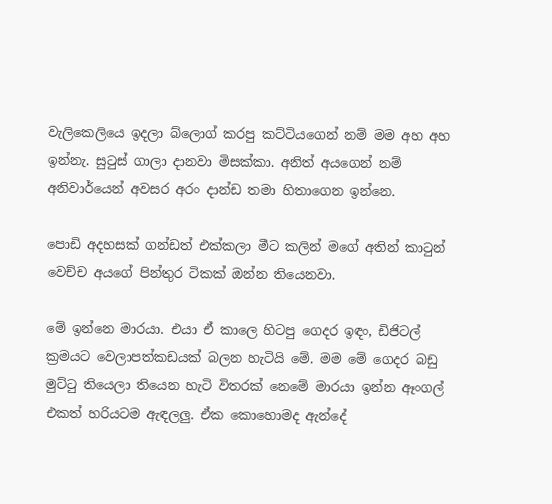වැලිකෙලියෙ ඉදලා බ්ලොග් කරපු කට්ටියගෙන් නම් මම අහ අහ ඉන්නැ. සුටුස් ගාලා දානවා මිසක්කා. අනිත් අයගෙන් නම් අනිවාර්යෙන් අවසර අරං දාන්ඩ තමා හිතාගෙන ඉන්නෙ.

පොඩි අදහසක් ගන්ඩත් එක්කලා මීට කලින් මගේ අතින් කාටුන් වෙච්ච අයගේ පින්තුර ටිකක් ඔන්න තියෙනවා.

මේ ඉන්නෙ මාරයා. එයා ඒ කාලෙ හිටපු ගෙදර ඉඳං, ඩිජිටල් ක්‍රමයට වෙලාපත්කඩයක් බලන හැටියි මේ. මම මේ ගෙදර බඩු මුට්ටු තියෙලා තියෙන හැටි විතරක් නෙමේ මාරයා ඉන්න ඈංගල් එකත් හරියටම ඇඳලලු. ඒක කොහොමද ඇන්දේ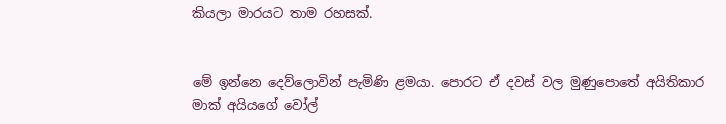කියලා මාරයට තාම රහසක්.


මේ ඉන්නෙ දෙව්ලොවින් පැමිණි ළමයා. පොරට ඒ දවස් වල මුණුපොතේ අයිතිකාර මාක් අයියගේ වෝල්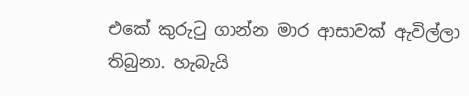එකේ කුරුටු ගාන්න මාර ආසාවක් ඇවිල්ලා තිබුනා. හැබැයි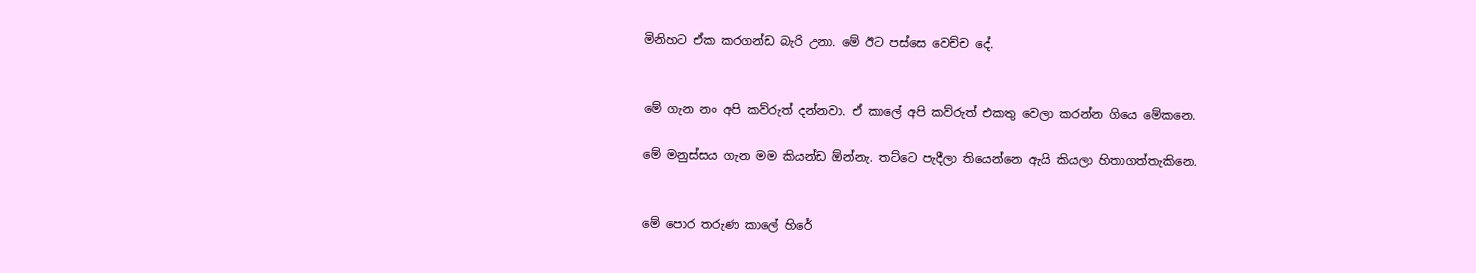මිනිහට ඒක කරගන්ඩ බැරි උනා. මේ ඊට පස්සෙ වෙච්ච දේ.


මේ ගැන නං අපි කව්රුත් දන්නවා. ඒ කාලේ අපි කව්රුත් එකතු වෙලා කරන්න ගියෙ මේකනෙ.

මේ මනුස්සය ගැන මම කියන්ඩ ඕන්නැ. තට්ටෙ පැදීලා තියෙන්නෙ ඇයි කියලා හිතාගත්තැකිනෙ.


මේ පොර තරුණ කාලේ හිරේ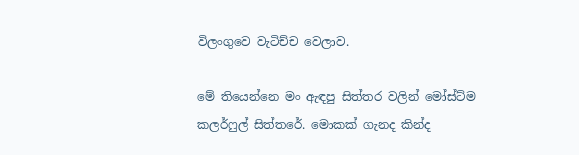විලංගුවෙ වැටිච්ච වෙලාව.

මේ තියෙන්නෙ මං ඇඳපු සිත්තර වලින් මෝස්ට්ම කලර්ෆුල් සිත්තරේ. මොකක් ගැනද කින්ද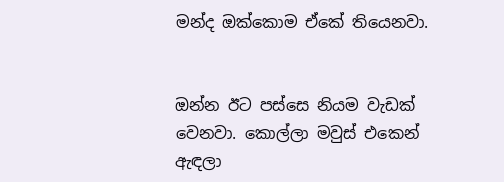මන්ද ඔක්කොම ඒකේ තියෙනවා.


ඔන්න ඊට පස්සෙ නියම වැඩක් වෙනවා. කොල්ලා මවුස් එකෙන් ඇඳලා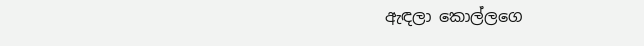ඇඳලා කොල්ලගෙ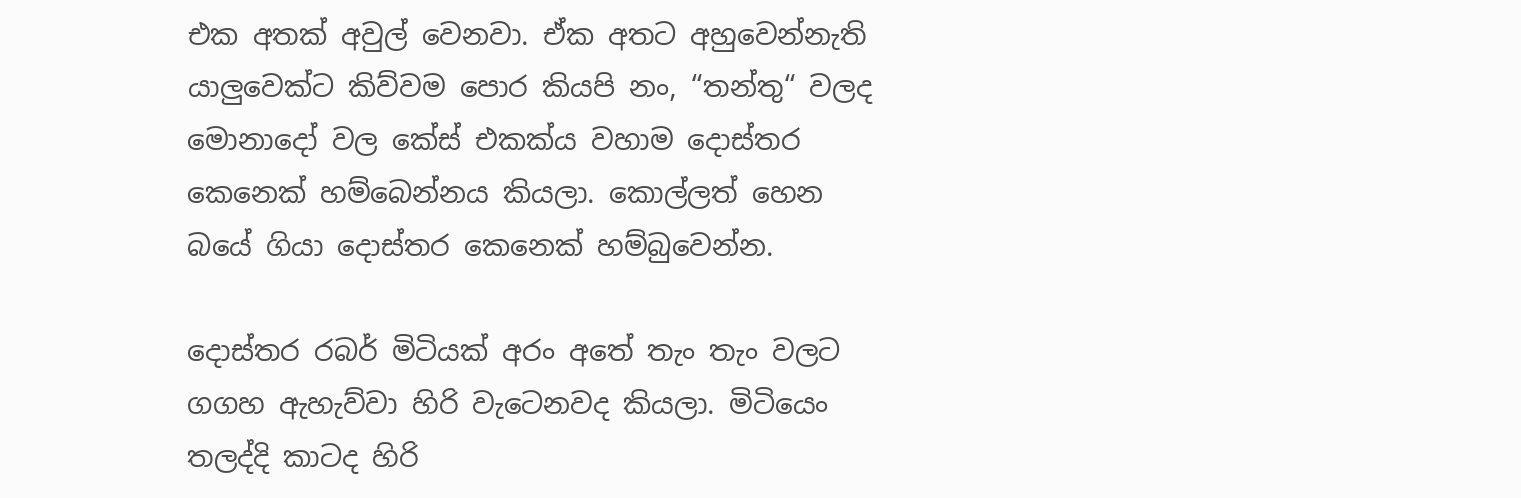එක අතක් අවුල් වෙනවා. ඒක අතට අහුවෙන්නැති යාලුවෙක්ට කිව්වම පොර කියපි නං, “තන්තු“ වලද මොනාදෝ වල කේස් එකක්ය වහාම දොස්තර කෙනෙක් හම්බෙන්නය කියලා. කොල්ලත් හෙන බයේ ගියා දොස්තර කෙනෙක් හම්බුවෙන්න.

දොස්තර රබර් මිටියක් අරං අතේ තැං තැං වලට ගගහ ඇහැව්වා හිරි වැටෙනවද කියලා. මිටියෙං තලද්දි කාටද හිරි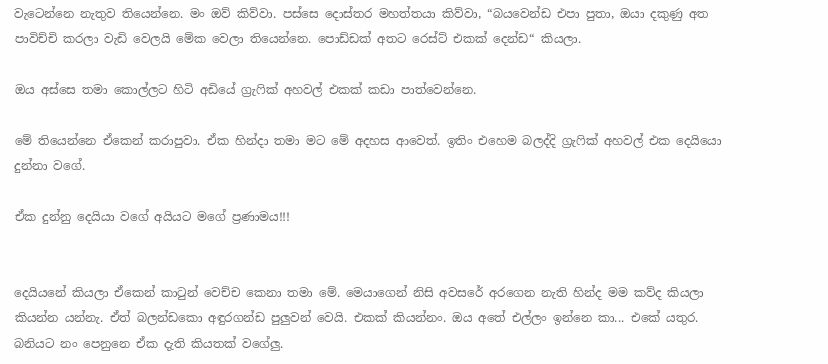වැටෙන්නෙ නැතුව තියෙන්නෙ. මං ඔව් කිව්වා. පස්සෙ දොස්තර මහත්තයා කිව්වා, “බයවෙන්ඩ එපා පුතා, ඔයා දකුණු අත පාවිච්චි කරලා වැඩි වෙලයි මේක වෙලා තියෙන්නෙ. පොඩ්ඩක් අතට රෙස්ට් එකක් දෙන්ඩ“ කියලා.

ඔය අස්සෙ තමා කොල්ලට හිටි අඩියේ ග්‍රැෆික් අහවල් එකක් කඩා පාත්වෙන්නෙ.

මේ තියෙන්නෙ ඒකෙන් කරාපුවා. ඒක හින්දා තමා මට මේ අදහස ආවෙත්. ඉතිං එහෙම බලද්දි ග්‍රැෆික් අහවල් එක දෙයියො දුන්නා වගේ.

ඒක දුන්නු දෙයියා වගේ අයියට මගේ ප්‍රණාමය!!!


දෙයියනේ කියලා ඒකෙන් කාටුන් වෙච්ච කෙනා තමා මේ. මෙයාගෙන් නිසි අවසරේ අරගෙන නැති හින්ද මම කව්ද කියලා කියන්න යන්නැ. ඒත් බලන්ඩකො අඳුරගන්ඩ පුලුවන් වෙයි. එකක් කියන්නං. ඔය අතේ එල්ලං ඉන්නෙ කා... එකේ යතුර. බනියට නං පෙනුනෙ ඒක දැති කියතක් වගේලු.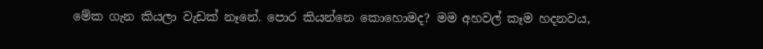මේක ගැන කියලා වැඩක් නෑනේ. පොර කියන්නෙ කොහොමද? මම අහවල් කෑම හදනවය,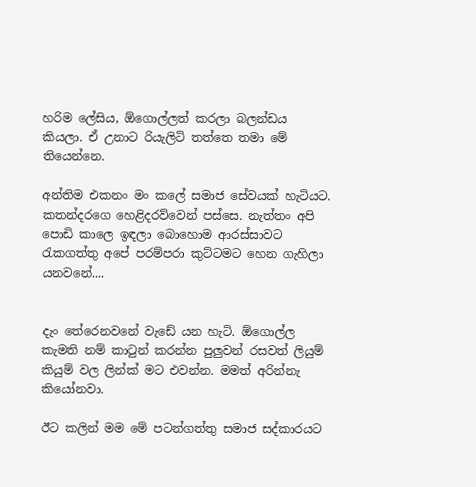හරිම ලේසිය, ඕගොල්ලත් කරලා බලන්ඩය කියලා. ඒ උනාට රියැලිටි තත්තෙ තමා මේ තියෙන්නෙ.

අන්තිම එකනං මං කලේ සමාජ සේවයක් හැටියට. කතන්දරගෙ හෙළිදරව්වෙන් පස්සෙ. නැත්තං අපි පොඩි කාලෙ ඉඳලා බොහොම ආරස්සාවට රැකගත්තු අපේ පරම්පරා කුට්ටමට හෙන ගැහිලා යනවනේ....


දැං තේරෙනවනේ වැඩේ යන හැටි. ඕගොල්ල කැමති නම් කාටුන් කරන්න පුලුවන් රසවත් ලියුම් කියුම් වල ලින්ක් මට එවන්න. මමත් අරින්නැ කියෝනවා.

ඊට කලින් මම මේ පටන්ගත්තු සමාජ සද්කාරයට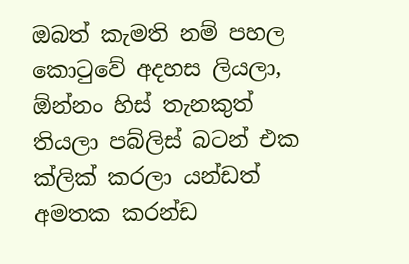ඔබත් කැමති නම් පහල කොටුවේ අදහස ලියලා, ඕන්නං හිස් තැනකුත් තියලා පබ්ලිස් බටන් එක ක්ලික් කරලා යන්ඩත් අමතක කරන්ඩ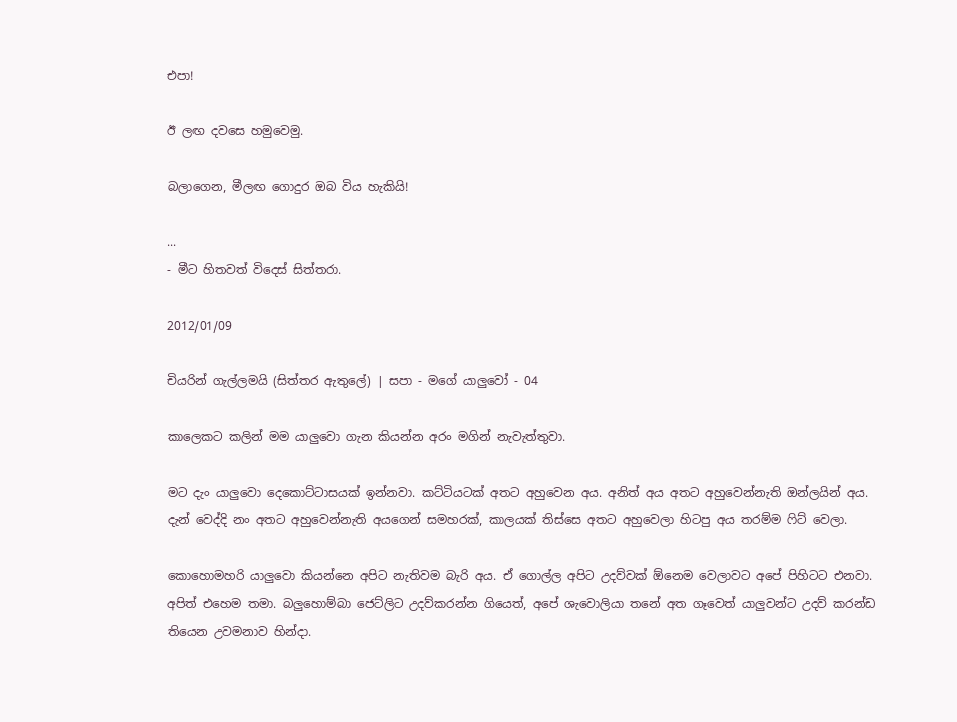එපා!

ඊ ලඟ දවසෙ හමුවෙමු.

බලාගෙන, මීලඟ ගොදුර ඔබ විය හැකියි!

...
- මීට හිතවත් විදෙස් සිත්තරා.

2012/01/09

චියරින් ගැල්ලමයි (සිත්තර ඇතුලේ) | සපා - මගේ යාලුවෝ - 04

කාලෙකට කලින් මම යාලුවො ගැන කියන්න අරං මගින් නැවැත්තුවා.

මට දැං යාලුවො දෙකොට්ටාසයක් ඉන්නවා. කට්ටියටක් අතට අහුවෙන අය. අනිත් අය අතට අහුවෙන්නැති ඔන්ලයින් අය. දැන් වෙද්දි නං අතට අහුවෙන්නැති අයගෙන් සමහරක්, කාලයක් තිස්සෙ අතට අහුවෙලා හිටපු අය තරම්ම ෆිට් වෙලා.

කොහොමහරි යාලුවො කියන්නෙ අපිට නැතිවම බැරි අය. ඒ ගොල්ල අපිට උදව්වක් ඕනෙම වෙලාවට අපේ පිහිටට එනවා. අපිත් එහෙම තමා. බලුහොම්බා ජෙට්ලිට උදව්කරන්න ගියෙත්, අපේ ශැවොලියා තනේ අත ගෑවෙත් යාලුවන්ට උදව් කරන්ඩ තියෙන උවමනාව හින්දා.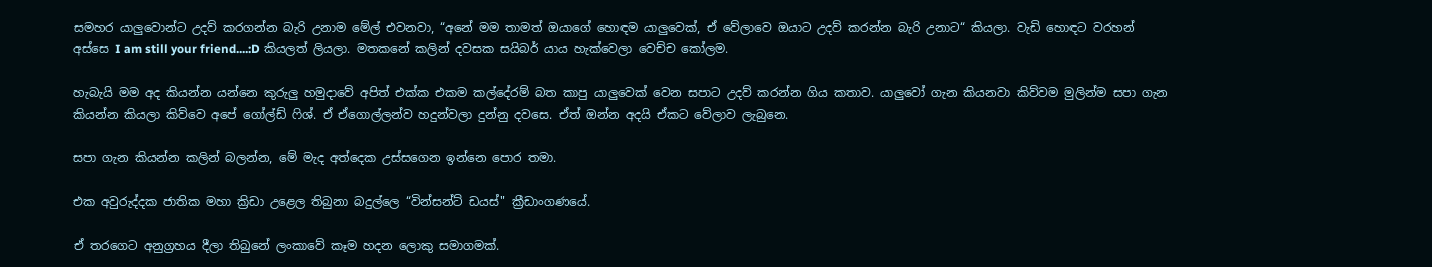සමහර යාලුවොන්ට උදව් කරගන්න බැරි උනාම මේල් එවනවා, “අනේ මම තාමත් ඔයාගේ හොඳම යාලුවෙක්, ඒ වේලාවෙ ඔයාට උදව් කරන්න බැරි උනාට“ කියලා. වැඩි හොඳට වරහන් අස්සෙ I am still your friend....:D කියලත් ලියලා. මතකනේ කලින් දවසක සයිබර් යාය හැක්වෙලා වෙච්ච කෝලම.

හැබැයි මම අද කියන්න යන්නෙ කුරුලු හමුදාවේ අපිත් එක්ක එකම කල්දේරම් බත කාපු යාලුවෙක් වෙන සපාට උදව් කරන්න ගිය කතාව. යාලුවෝ ගැන කියනවා කිව්වම මුලින්ම සපා ගැන කියන්න කියලා කිව්වෙ අපේ ගෝල්ඩ් ෆිශ්. ඒ ඒගොල්ලන්ව හදුන්වලා දුන්නු දවසෙ. ඒත් ඔන්න අදයි ඒකට වේලාව ලැබුනෙ.

සපා ගැන කියන්න කලින් බලන්න, මේ මැද අත්දෙක උස්සගෙන ඉන්නෙ පොර තමා.

එක අවුරුද්දක ජාතික මහා ක්‍රිඩා උළෙල තිබුනා බදුල්ලෙ “වින්සන්ට් ඩයස්" ක්‍රීඩාංගණයේ.

ඒ තරගෙට අනුග්‍රහය දීලා තිබුනේ ලංකාවේ කෑම හදන ලොකු සමාගමක්.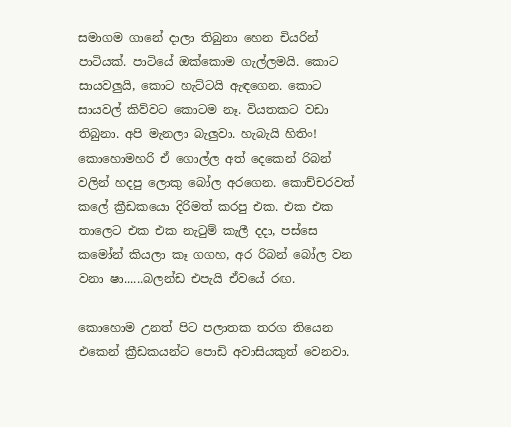සමාගම ගානේ දාලා තිබුනා හෙන චියරින් පාටියක්. පාටියේ ඔක්කොම ගැල්ලමයි. කොට සායවලුයි, කොට හැට්ටයි ඇඳගෙන. කොට සායවල් කිව්වට කොටම නෑ. වියතකට වඩා තිබුනා. අපි මැනලා බැලුවා. හැබැයි හිතිං! කොහොමහරි ඒ ගොල්ල අත් දෙකෙන් රිබන් වලින් හදපු ලොකු බෝල අරගෙන. කොච්චරවත් කලේ ක්‍රීඩකයො දිරිමත් කරපු එක. එක එක තාලෙට එක එක නැටුම් කැලී දදා, පස්සෙ කමෝන් කියලා කෑ ගගහ, අර රිබන් බෝල වන වනා ෂා......බලන්ඩ එපැයි ඒවයේ රඟ.

කොහොම උනත් පිට පලාතක තරග තියෙන එකෙන් ක්‍රීඩකයන්ට පොඩි අවාසියකුත් වෙනවා.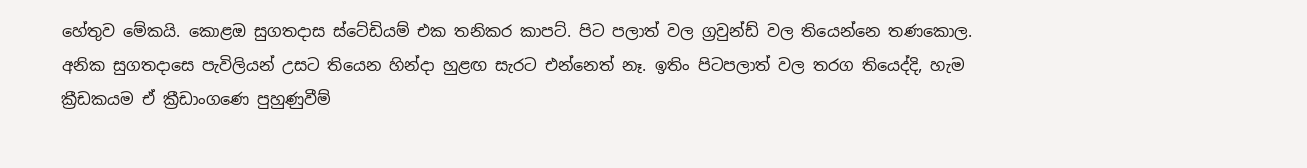හේතුව මේකයි. කොළඔ සුගතදාස ස්ටේඩියම් එක තනිකර කාපට්. පිට පලාත් වල ග්‍රවුන්ඩ් වල තියෙන්නෙ තණකොල. අනික සුගතදාසෙ පැවිලියන් උසට තියෙන හින්දා හුළඟ සැරට එන්නෙත් නෑ. ඉතිං පිටපලාත් වල තරග තියෙද්දි, හැම ක්‍රීඩකයම ඒ ක්‍රීඩාංගණෙ පුහුණුවීම්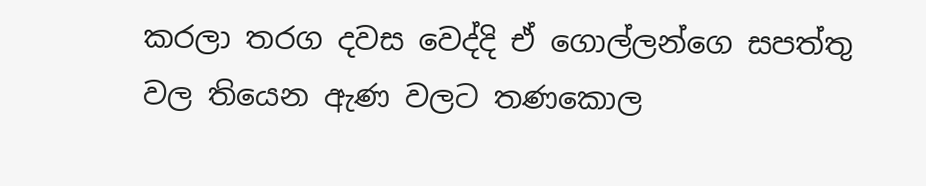කරලා තරග දවස වෙද්දි ඒ ගොල්ලන්ගෙ සපත්තු වල තියෙන ඇණ වලට තණකොල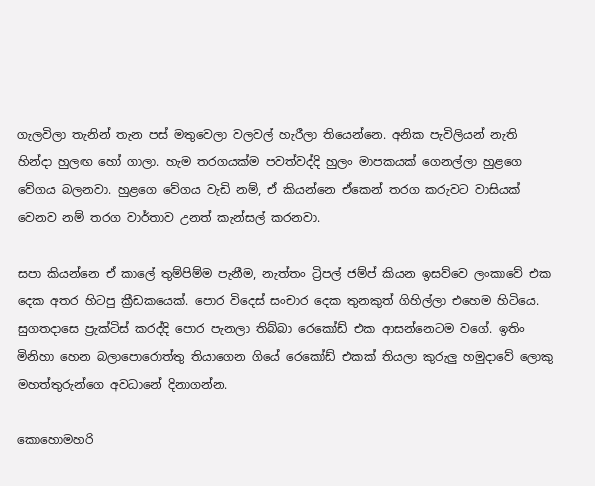ගැලවිලා තැනින් තැන පස් මතුවෙලා වලවල් හැරීලා තියෙන්නෙ. අනික පැවිලියන් නැති හින්දා හුලඟ හෝ ගාලා. හැම තරගයක්ම පවත්වද්දි හුලං මාපකයක් ගෙනල්ලා හුළගෙ වේගය බලනවා. හුළගෙ වේගය වැඩි නම්, ඒ කියන්නෙ ඒකෙන් තරග කරුවට වාසියක් වෙනව නම් තරග වාර්තාව උනත් කැන්සල් කරනවා.

සපා කියන්නෙ ඒ කාලේ තුම්පිම්ම පැනීම, නැත්තං ට්‍රිපල් ජම්ප් කියන ඉසව්වෙ ලංකාවේ එක දෙක අතර හිටපු ක්‍රීඩකයෙක්. පොර විදෙස් සංචාර දෙක තුනකුත් ගිහිල්ලා එහෙම හිටියෙ. සුගතදාසෙ ප්‍රැක්ටිස් කරද්දි පොර පැනලා තිබ්බා රෙකෝඩ් එක ආසන්නෙටම වගේ. ඉතිං මිනිහා හෙන බලාපොරොත්තු තියාගෙන ගියේ රෙකෝඩ් එකක් තියලා කුරුලු හමුදාවේ ලොකු මහත්තුරුන්ගෙ අවධානේ දිනාගන්න.

කොහොමහරි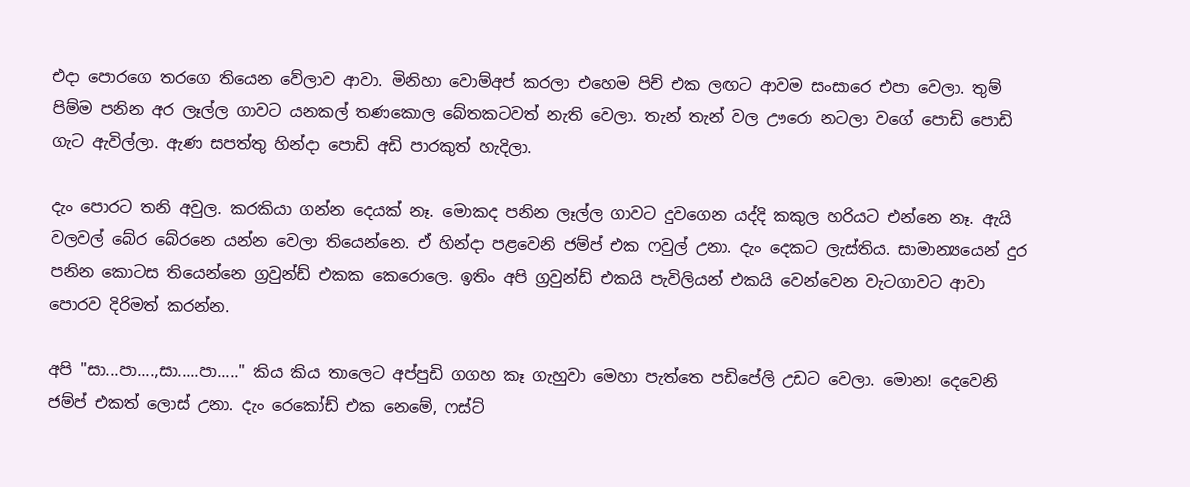එදා පොරගෙ තරගෙ තියෙන වේලාව ආවා. මිනිහා වොම්අප් කරලා එහෙම පිච් එක ලඟට ආවම සංසාරෙ එපා වෙලා. තුම් පිම්ම පනින අර ලෑල්ල ගාවට යනකල් තණකොල බේතකටවත් නැති වෙලා. තැන් තැන් වල ඌරො නටලා වගේ පොඩි පොඩි ගැට ඇවිල්ලා. ඇණ සපත්තු හින්දා පොඩි අඩි පාරකුත් හැදිලා.

දැං පොරට තනි අවුල. කරකියා ගන්න දෙයක් නෑ. මොකද පනින ලෑල්ල ගාවට දුවගෙන යද්දි කකුල හරියට එන්නෙ නෑ. ඇයි වලවල් බේර බේරනෙ යන්න වෙලා තියෙන්නෙ. ඒ හින්දා පළවෙනි ජම්ප් එක ෆවුල් උනා. දැං දෙකට ලැස්තිය. සාමාන්‍යයෙන් දුර පනින කොටස තියෙන්නෙ ග්‍රවුන්ඩ් එකක කෙරොලෙ. ඉතිං අපි ග්‍රවුන්ඩ් එකයි පැවිලියන් එකයි වෙන්වෙන වැටගාවට ආවා පොරව දිරිමත් කරන්න.

අපි "සා...පා....,සා.....පා....." කිය කිය තාලෙට අප්පුඩි ගගහ කෑ ගැහුවා මෙහා පැත්තෙ පඩිපේලි උඩට වෙලා. මොන! දෙවෙනි ජම්ප් එකත් ලොස් උනා. දැං රෙකෝඩ් එක නෙමේ, ෆස්ට්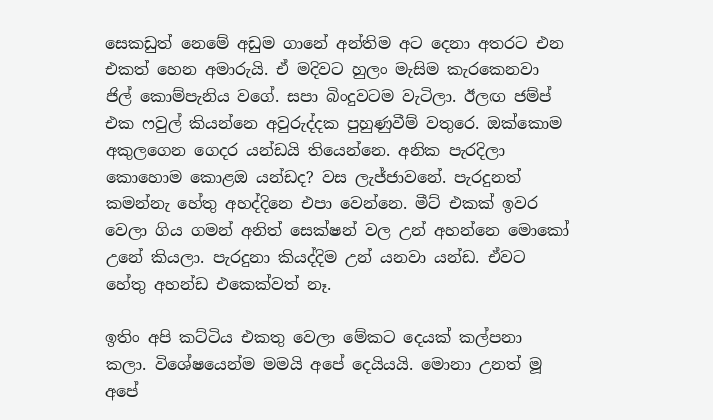සෙකඩුත් නෙමේ අඩුම ගානේ අන්තිම අට දෙනා අතරට එන එකත් හෙන අමාරුයි. ඒ මදිවට හුලං මැසිම කැරකෙනවා ජිල් කොම්පැනිය වගේ. සපා බිංදුවටම වැටිලා. ඊලඟ ජම්ප් එක ෆවුල් කියන්නෙ අවුරුද්දක පුහුණුවීම් වතුරෙ. ඔක්කොම අකුලගෙන ගෙදර යන්ඩයි තියෙන්නෙ. අනික පැරදිලා කොහොම කොළඔ යන්ඩද? වස ලැජ්ජාවනේ. පැරදුනත් කමන්නැ හේතු අහද්දිනෙ එපා වෙන්නෙ. මීට් එකක් ඉවර වෙලා ගිය ගමන් අනිත් සෙක්ෂන් වල උන් අහන්නෙ මොකෝ උනේ කියලා. පැරදුනා කියද්දිම උන් යනවා යන්ඩ. ඒවට හේතු අහන්ඩ එකෙක්වත් නෑ.

ඉතිං අපි කට්ටිය එකතු වෙලා මේකට දෙයක් කල්පනා කලා. විශේෂයෙන්ම මමයි අපේ දෙයියයි. මොනා උනත් මූ අපේ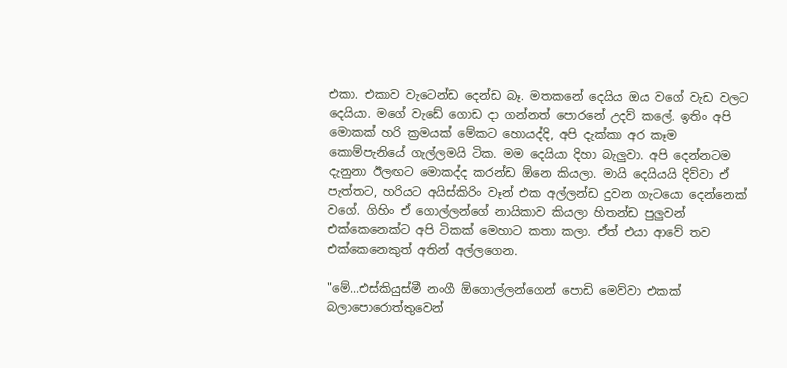එකා. එකාව වැටෙන්ඩ දෙන්ඩ බෑ. මතකනේ දෙයිය‍ ඔය වගේ වැඩ වලට දෙයියා. මගේ වැඩේ ගොඩ දා ගන්නත් පොරනේ උදව් කලේ. ඉතිං අපි මොකක් හරි ක්‍රමයක් මේකට හොයද්දි, අපි දැක්කා අර කෑම කොම්පැනියේ ගැල්ලමයි ටික. මම දෙයියා දිහා බැලුවා. අපි දෙන්නටම දැනුනා ඊලඟට මොකද්ද කරන්ඩ ඕනෙ කියලා. මායි දෙයියයි දිව්වා ඒ පැත්තට, හරියට අයිස්කිරිං වෑන් එක අල්ලන්ඩ දුවන ගැටයො දෙන්නෙක් වගේ. ගිහිං ඒ ගොල්ලන්ගේ නායිකාව කියලා හිතන්ඩ පුලුවන් එක්කෙනෙක්ට අපි ටිකක් මෙහාට කතා කලා. ඒත් එයා ආවේ තව එක්කෙනෙකුත් අතින් අල්ලගෙන.

"මේ...එස්කියුස්මී නංගී ඕගොල්ලන්ගෙන් පොඩි මෙව්වා එකක් බලාපොරොත්තුවෙන්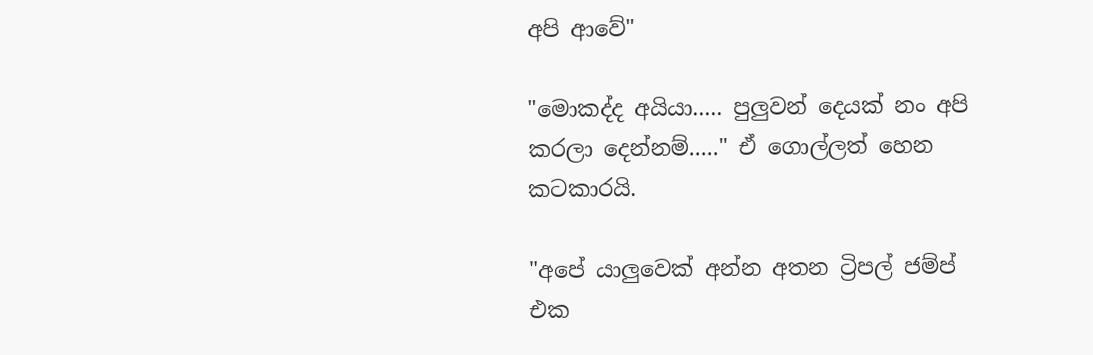අපි ආවේ"

"මොකද්ද අයියා..... පුලුවන් දෙයක් නං අපි කරලා දෙන්නම්....." ඒ ගොල්ලත් හෙන කටකාරයි.

"අපේ යාලුවෙක් අන්න අතන ට්‍රිපල් ජම්ප් එක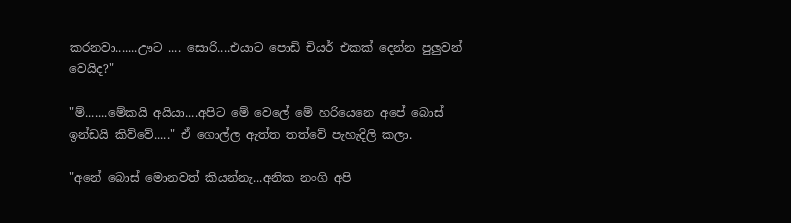කරනවා.......ඌට .... සොරි....එයාට පොඩි චියර් එකක් දෙන්න පුලුවන් වෙයිද?"

"ම්.......මේකයි අයියා....අපිට මේ වෙලේ මේ හරියෙනෙ අපේ බොස් ඉන්ඩයි කිව්වේ....." ඒ ගොල්ල ඇත්ත තත්වේ පැහැදිලි කලා.

"අනේ බොස් මොනවත් කියන්නැ...අනික නංගි අපි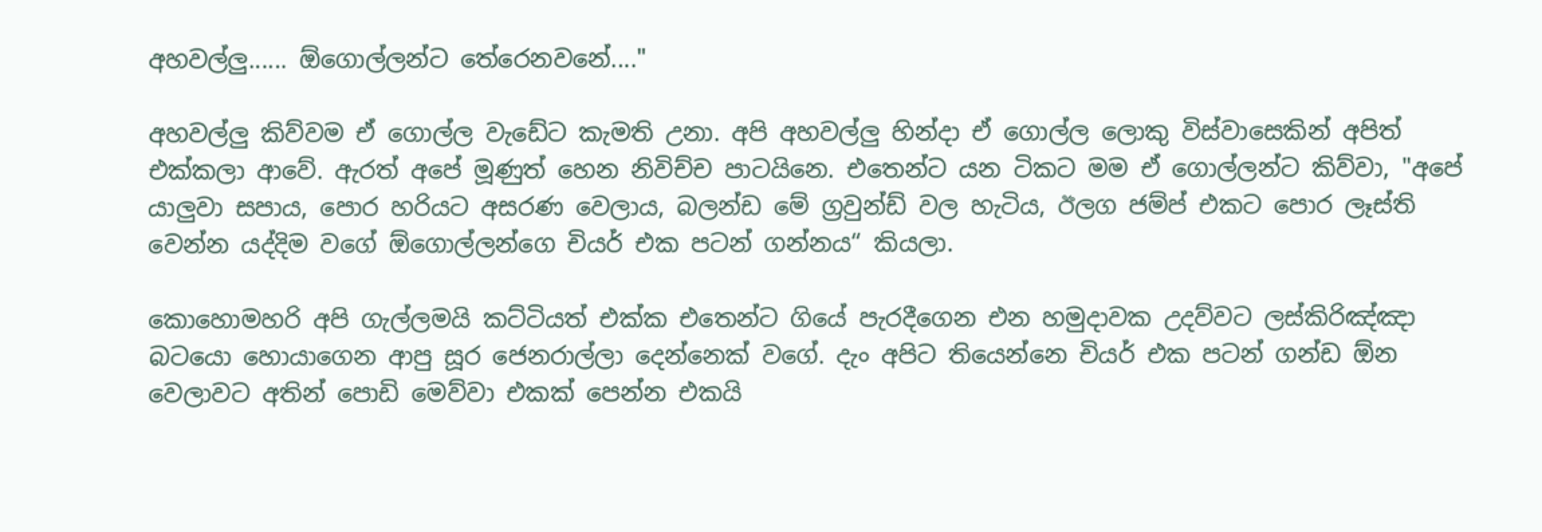අහවල්ලු...... ඕගොල්ලන්ට තේරෙනවනේ...."

අහවල්ලු කිව්වම ඒ ගොල්ල වැඩේට කැමති උනා. අපි අහවල්ලු හින්දා ඒ ගොල්ල ලොකු විස්වාසෙකින් අපිත් එක්කලා ආවේ. ඇරත් අපේ මූණුත් හෙන නිවිච්ච පාටයිනෙ. එතෙන්ට යන ටිකට මම ඒ ගොල්ලන්ට කිව්වා, "අපේ යාලුවා සපාය, පොර හරියට අසරණ වෙලාය, බලන්ඩ මේ ග්‍රවුන්ඩ් වල හැටිය, ඊලග ජම්ප් එකට පොර ලෑස්ති වෙන්න යද්දිම වගේ ඕගොල්ලන්ගෙ චියර් එක පටන් ගන්නය“ කියලා.

කොහොමහරි අපි ගැල්ලමයි කට්ටියත් එක්ක එතෙන්ට ගියේ පැරදීගෙන එන හමුදාවක උදව්වට ලස්කිරිඤ්ඤා බටයො හොයාගෙන ආපු සූර ජෙනරාල්ලා දෙන්නෙක් වගේ. දැං අපිට තියෙන්නෙ චියර් එක පටන් ගන්ඩ ඕන වෙලාවට අතින් පොඩි මෙව්වා එකක් පෙන්න එකයි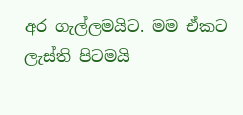අර ගැල්ලමයිට. මම ඒකට ලැස්ති පිටමයි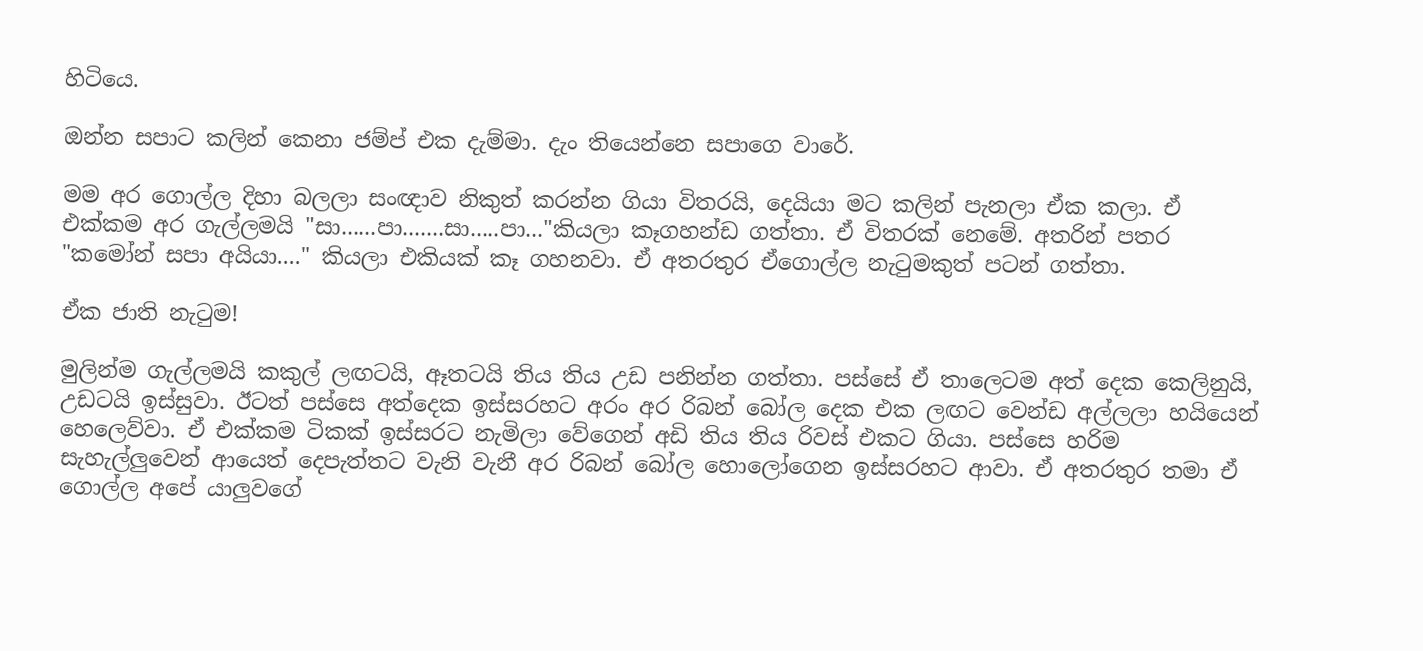හිටියෙ.

ඔන්න සපාට කලින් කෙනා ජම්ප් එක දැම්මා. දැං තියෙන්නෙ සපාගෙ වාරේ.

මම අර ගොල්ල දිහා බලලා සංඥාව නිකුත් කරන්න ගියා විතරයි, දෙයියා මට කලින් පැනලා ඒක කලා. ඒ එක්කම අර ගැල්ලමයි "සා......පා.......සා.....පා..."කියලා කෑගහන්ඩ ගත්තා. ඒ විතරක් නෙමේ. අතරින් පතර "කමෝන් සපා අයියා...." කියලා එකියක් කෑ ගහනවා. ඒ අතරතුර ඒගොල්ල නැටුමකුත් පටන් ගත්තා.

ඒක ජාති නැටුම!

මුලින්ම ගැල්ලමයි කකුල් ලඟටයි, ඈතටයි තිය තිය උඩ පනින්න ගත්තා. පස්සේ ඒ තාලෙටම අත් දෙක කෙලිනුයි, උඩටයි ඉස්සුවා. ඊටත් පස්සෙ අත්දෙක ඉස්සරහට අරං අර රිබන් බෝල දෙක එක ලඟට වෙන්ඩ අල්ලලා හයියෙන් හෙලෙව්වා. ඒ එක්කම ටිකක් ඉස්සරට නැමිලා වේගෙන් අඩි තිය තිය රිවස් එකට ගියා. පස්සෙ හරිම සැහැල්ලුවෙන් ආයෙත් දෙපැත්තට වැනි වැනී අර රිබන් බෝල හොලෝගෙන ඉස්සරහට ආවා. ඒ අතරතුර තමා ඒ ගොල්ල අපේ යාලුවගේ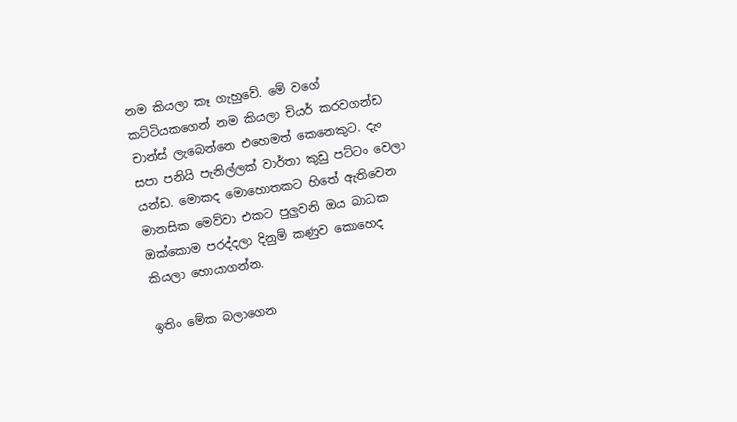නම කියලා කෑ ගැහුවේ. මේ වගේ කට්ටියකගෙන් නම කියලා චියර් කරවගන්ඩ චාන්ස් ලැබෙන්නෙ එහෙමත් කෙනෙකුට. දැං සපා පනියි පැනිල්ලක් වාර්තා කුඩු පට්ටං වෙලා යන්ඩ. මොකද මොහොතකට හිතේ ඇතිවෙන මානසික මෙව්වා එකට පුලුවනි ඔය බාධක ඔක්කොම පරද්දලා දිනුම් කණුව කොහෙද කියලා හොයාගන්න.

ඉතිං මේක බලාගෙන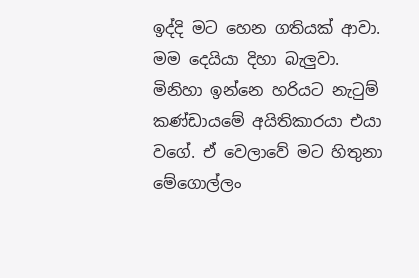ඉද්දි මට හෙන ගතියක් ආවා. මම දෙයියා දිහා බැලුවා. මිනිහා ඉන්නෙ හරියට නැටුම් කණ්ඩායමේ අයිතිකාරයා එයා වගේ. ඒ වෙලාවේ මට හිතුනා මේගොල්ලං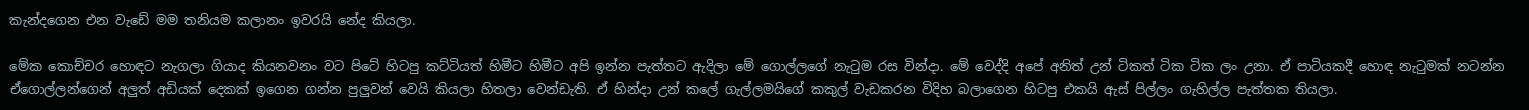කැන්දගෙන එන වැඩේ මම තනියම කලානං ඉවරයි නේද කියලා.

මේක කොච්චර හොඳට නැගලා ගියාද කියනවනං වට පිටේ හිටපු කට්ටියත් හිමීට හිමීට අපි ඉන්න පැත්තට ඇදිලා මේ ගොල්ලගේ නැටුම රස වින්දා. මේ වෙද්දි අපේ අනිත් උන් ටිකත් ටික ටික ලං උනා. ඒ පාටියකදී හොඳ නැටුමක් නටන්න ඒගොල්ලන්ගෙන් අලුත් අඩියක් දෙකක් ඉගෙන ගන්න පුලුවන් වෙයි කියලා හිතලා වෙන්ඩැති. ඒ හින්දා උන් කලේ ගැල්ලමයිගේ කකුල් වැඩකරන විදිහ බලාගෙන හිටපු එකයි ඇස් පිල්ලං ගැහිල්ල පැත්තක තියලා.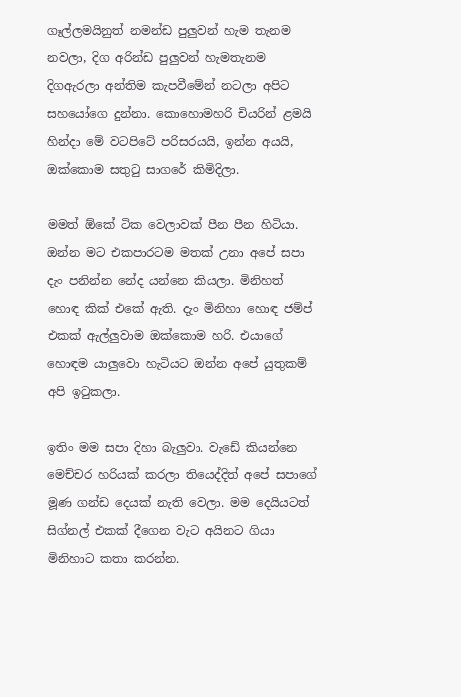ගෑල්ලමයිනුත් නමන්ඩ පුලුවන් හැම තැනම නවලා, දිග අරින්ඩ පුලුවන් හැමතැනම දිගඇරලා අන්තිම කැපවීමේන් නටලා අපිට සහයෝගෙ දුන්නා. කොහොමහරි චියරින් ළමයි හින්දා මේ වටපිටේ පරිසරයයි, ඉන්න අයයි, ඔක්කොම සතුටු සාගරේ කිමිදිලා.

මමත් ඕකේ ටික වෙලාවක් පීන පීන හිටියා. ඔන්න මට එකපාරටම මතක් උනා අපේ සපා දැං පනින්න නේද යන්නෙ කියලා. මිනිහත් හොඳ කික් එකේ ඇති. දැං මිනිහා හොඳ ජම්ප් එකක් ඇල්ලුවාම ඔක්කොම හරි. එයාගේ හොඳම යාලුවො හැටියට ඔන්න අපේ යුතුකම් අපි ඉටුකලා.

ඉතිං මම සපා දිහා බැලුවා. වැඩේ කියන්නෙ මෙච්චර හරියක් කරලා තියෙද්දිත් අපේ සපාගේ මූණ ගන්ඩ දෙයක් නැති වෙලා. මම දෙයියටත් සිග්නල් එකක් දීගෙන වැට අයිනට ගියා මිනිහාට කතා කරන්න.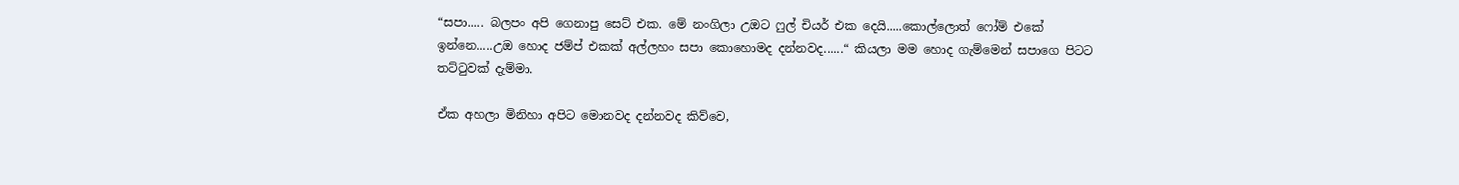“සපා..... බලපං අපි ගෙනාපු සෙට් එක. මේ නංගිලා උඔට ෆුල් චියර් එක දෙයි.....කොල්ලොත් ෆෝම් එකේ ඉන්නෙ.....උඔ හොද ජම්ප් එකක් අල්ලහං සපා කොහොමද දන්නවද......“ කියලා මම හොද ගැම්මෙන් සපාගෙ පිටට තට්ටුවක් දැම්මා.

ඒක අහලා මිනිහා අපිට මොනවද දන්නවද කිව්වෙ,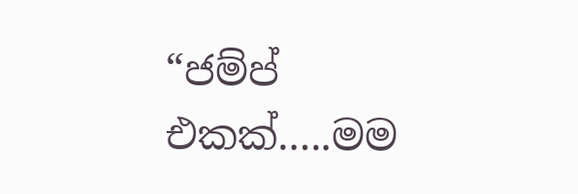“ජම්ප් එකක්.....මම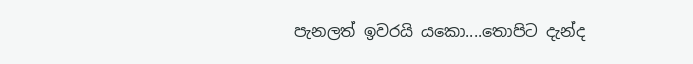පැනලත් ඉවරයි යකො....තොපිට දැන්ද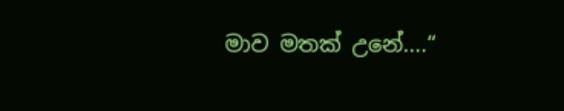මාව මතක් උනේ....“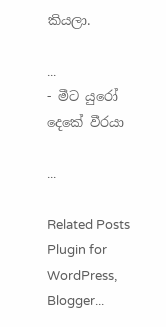කියලා.

...
- මීට යුරෝ දෙකේ වීරයා

...

Related Posts Plugin for WordPress, Blogger...